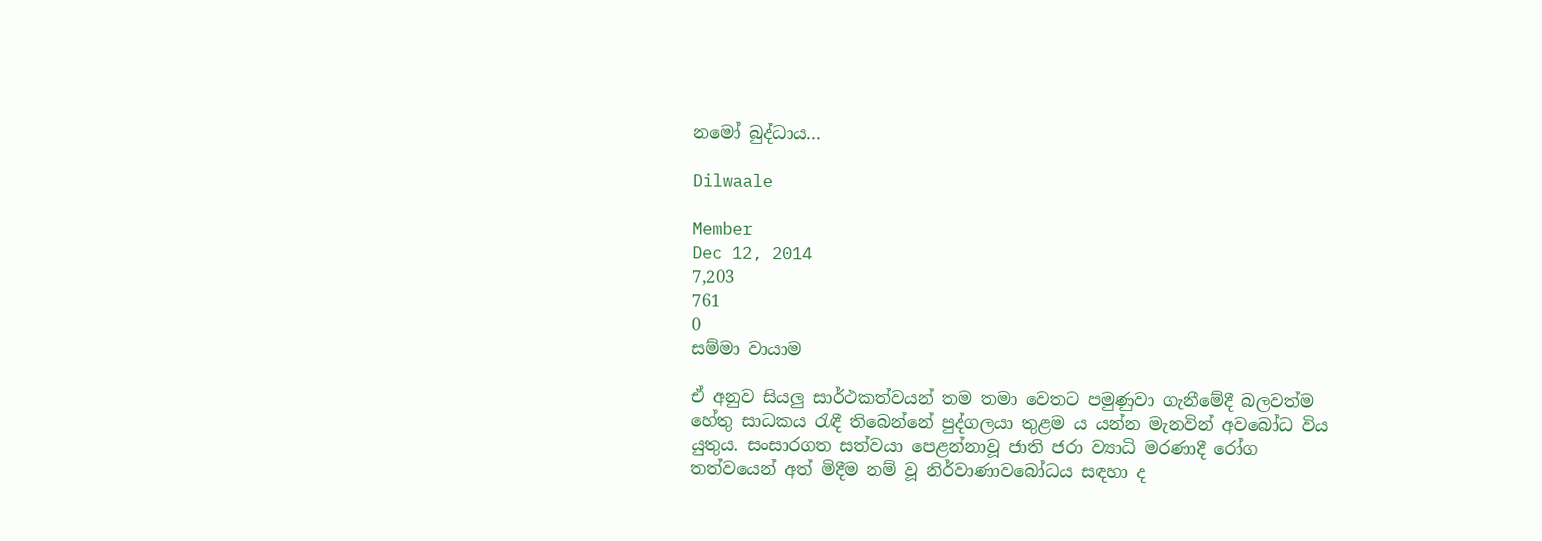නමෝ බුද්ධාය...

Dilwaale

Member
Dec 12, 2014
7,203
761
0
සම්මා වායාම

ඒ අනුව සියලු සාර්ථකත්වයන් තම තමා වෙතට පමුණුවා ගැනීමේදී බලවත්ම හේතු සාධකය රැඳී තිබෙන්නේ පුද්ගලයා තුළම ය යන්න මැනවින් අවබෝධ විය යුතුය. සංසාරගත සත්වයා පෙළන්නාවූ ජාති ජරා ව්‍යාධි මරණාදී රෝග තත්වයෙන් අත් මිදීම නම් වූ නිර්වාණාවබෝධය සඳහා ද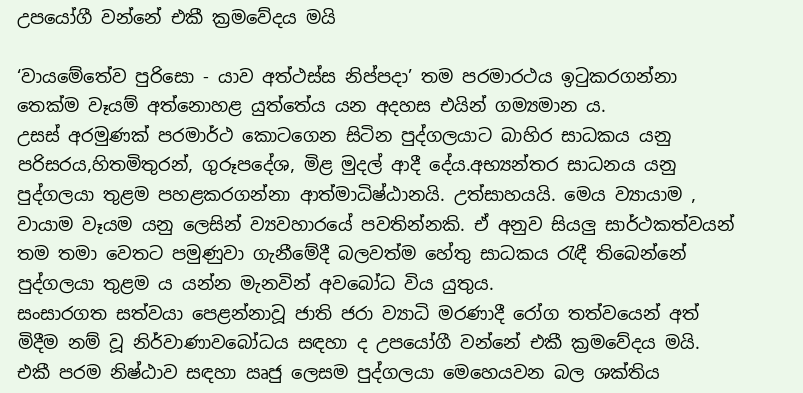උපයෝගී වන්නේ එකී ක්‍රමවේදය මයි

‘වායමේතේව පුරිසො - යාව අත්ථස්ස නිප්පදා’ තම පරමාරථය ඉටුකරගන්නා තෙක්ම වෑයම් අත්නොහළ යුත්තේය යන අදහස එයින් ගම්‍යමාන ය.
උසස් අරමුණක් පරමාර්ථ කොටගෙන සිටින පුද්ගලයාට බාහිර සාධකය යනු පරිසරය,හිතමිතුරන්, ගුරූපදේශ, මිළ මුදල් ආදී දේය.අභ්‍යන්තර සාධනය යනු පුද්ගලයා තුළම පහළකරගන්නා ආත්මාධිෂ්ඨානයි. උත්සාහයයි. මෙය ව්‍යායාම , වායාම වෑයම යනු ලෙසින් ව්‍යවහාරයේ පවතින්නකි. ඒ අනුව සියලු සාර්ථකත්වයන් තම තමා වෙතට පමුණුවා ගැනීමේදී බලවත්ම හේතු සාධකය රැඳී තිබෙන්නේ පුද්ගලයා තුළම ය යන්න මැනවින් අවබෝධ විය යුතුය.
සංසාරගත සත්වයා පෙළන්නාවූ ජාති ජරා ව්‍යාධි මරණාදී රෝග තත්වයෙන් අත් මිදීම නම් වූ නිර්වාණාවබෝධය සඳහා ද උපයෝගී වන්නේ එකී ක්‍රමවේදය මයි.
එකී පරම නිෂ්ඨාව සඳහා ඍජු ලෙසම පුද්ගලයා මෙහෙයවන බල ශක්තිය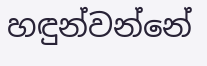හඳුන්වන්නේ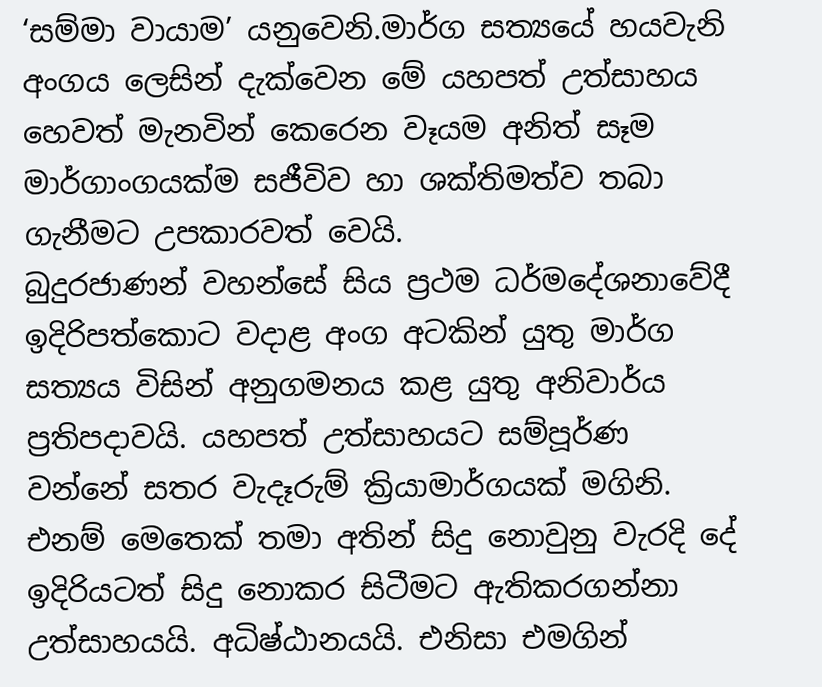‘සම්මා වායාම’ යනුවෙනි.මාර්ග සත්‍යයේ හයවැනි අංගය ලෙසින් දැක්වෙන මේ යහපත් උත්සාහය හෙවත් මැනවින් කෙරෙන වෑයම අනිත් සෑම මාර්ගාංගයක්ම සජීවිව හා ශක්තිමත්ව තබා ගැනීමට උපකාරවත් වෙයි.
බුදුරජාණන් වහන්සේ සිය ප්‍රථම ධර්මදේශනාවේදී ඉදිරිපත්කොට වදාළ අංග අටකින් යුතු මාර්ග සත්‍යය විසින් අනුගමනය කළ යුතු අනිවාර්ය ප්‍රතිපදාවයි. යහපත් උත්සාහයට සම්පූර්ණ වන්නේ සතර වැදෑරුම් ක්‍රියාමාර්ගයක් මගිනි. එනම් මෙතෙක් තමා අතින් සිදු නොවුනු වැරදි දේ ඉදිරියටත් සිදු නොකර සිටීමට ඇතිකරගන්නා උත්සාහයයි. අධිෂ්ඨානයයි. එනිසා එමගින්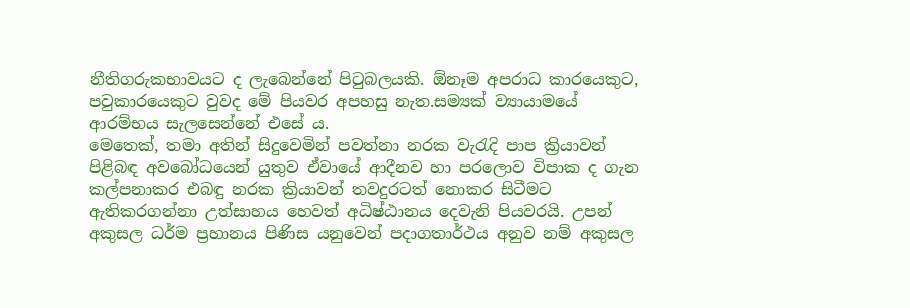නීතිගරුකභාවයට ද ලැබෙන්නේ පිටුබලයකි. ඕනෑම අපරාධ කාරයෙකුට, පවුකාරයෙකුට වුවද මේ පියවර අපහසු නැත.සම්‍යක් ව්‍යායාමයේ ආරම්භය සැලසෙන්නේ එසේ ය.
මෙතෙක්, තමා අතින් සිදුවෙමින් පවත්නා නරක වැරැදි පාප ක්‍රියාවන් පිළිබඳ අවබෝධයෙන් යුතුව ඒවායේ ආදීනව හා පරලොව විපාක ද ගැන කල්පනාකර එබඳු නරක ක්‍රියාවන් තවදුරටත් නොකර සිටීමට ඇතිකරගන්නා උත්සාහය හෙවත් අධිෂ්ඨානය දෙවැනි පියවරයි. උපන් අකුසල ධර්ම ප්‍රහානය පිණිස යනුවෙන් පදාගතාර්ථය අනුව නම් අකුසල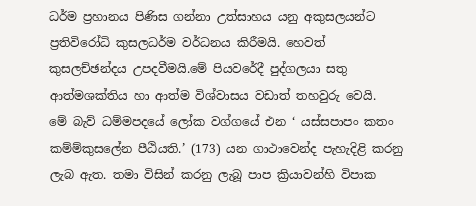ධර්ම ප්‍රහානය පිණිස ගන්නා උත්සාහය යනු අකුසලයන්ට ප්‍රතිවිරෝධි කුසලධර්ම වර්ධනය කිරීමයි. හෙවත් කුසලච්ඡන්දය උපදවීමයි.මේ පියවරේදී පුද්ගලයා සතු ආත්මශක්තිය හා ආත්ම විශ්වාසය වඩාත් තහවුරු වෙයි.
මේ බැව් ධම්මපදයේ ලෝක වග්ගයේ එන ‘ යස්සපාපං කතං කම්ම්කුසලේන පීඨියති.’ (173) යන ගාථාවෙන්ද පැහැදිළි කරනු ලැබ ඇත. තමා විසින් කරනු ලැබූ පාප ක්‍රියාවන්හි විපාක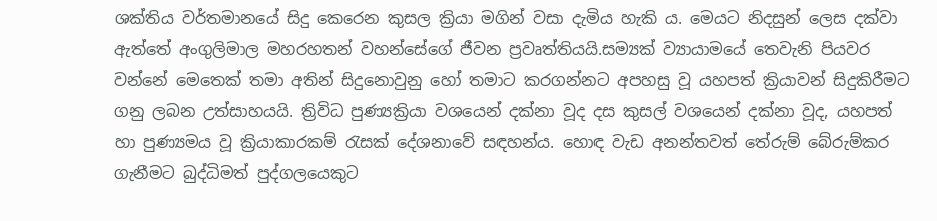ශක්තිය වර්තමානයේ සිදු කෙරෙන කුසල ක්‍රියා මගින් වසා දැමිය හැකි ය. මෙයට නිදසුන් ලෙස දක්වා ඇත්තේ අංගුලිමාල මහරහතන් වහන්සේගේ ජීවන ප්‍රවෘත්තියයි.සම්‍යක් ව්‍යායාමයේ තෙවැනි පියවර වන්නේ මෙතෙක් තමා අතින් සිදුනොවුනු හෝ තමාට කරගන්නට අපහසු වූ යහපත් ක්‍රියාවන් සිදුකිරීමට ගනු ලබන උත්සාහයයි. ත්‍රිවිධ පුණ්‍යක්‍රියා වශයෙන් දක්නා වූද දස කුසල් වශයෙන් දක්නා වූද, යහපත් හා පුණ්‍යමය වූ ක්‍රියාකාරකම් රැසක් දේශනාවේ සඳහන්ය. හොඳ වැඩ අනන්තවත් තේරුම් බේරුම්කර ගැනීමට බුද්ධිමත් පුද්ගලයෙකුට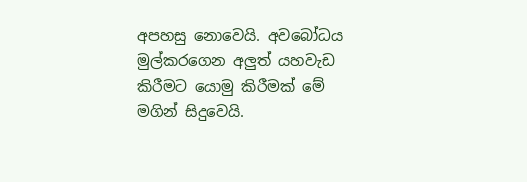අපහසු නොවෙයි. අවබෝධය මුල්කරගෙන අලුත් යහවැඩ කිරීමට යොමු කිරීමක් මේ මගින් සිදුවෙයි.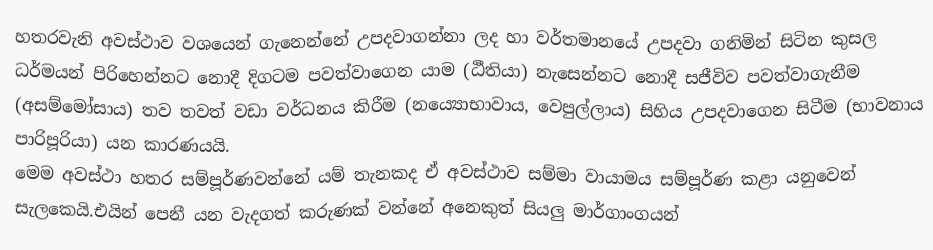හතරවැනි අවස්ථාව වශයෙන් ගැනෙන්නේ උපදවාගන්නා ලද හා වර්තමානයේ උපදවා ගනිමින් සිටින කුසල ධර්මයන් පිරිහෙන්නට නොදී දිගටම පවත්වාගෙන යාම (ඨීතියා) නැසෙන්නට නොදී සජීවිව පවත්වාගැනීම (අසම්මෝසාය) තව තවත් වඩා වර්ධනය කිරීම (නය්‍යොභාවාය, වෙපුල්ලාය) සිහිය උපදවාගෙන සිටීම (භාවනාය පාරිපූරියා) යන කාරණයයි.
මෙම අවස්ථා හතර සම්පූර්ණවන්නේ යම් තැනකද ඒ අවස්ථාව සම්මා වායාමය සම්පූර්ණ කළා යනුවෙන් සැලකෙයි.එයින් පෙනී යන වැදගත් කරුණක් වන්නේ අනෙකුත් සියලු මාර්ගාංගයන්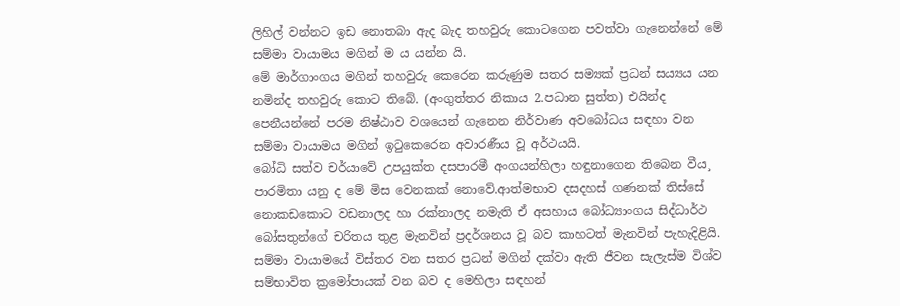ලිහිල් වන්නට ඉඩ නොතබා ඇද බැද තහවුරු කොටගෙන පවත්වා ගැනෙන්නේ මේ සම්මා වායාමය මගින් ම ය යන්න යි.
මේ මාර්ගාංගය මගින් තහවුරු කෙරෙන කරුණුම සතර සම්‍යක් ප්‍රධන් සය්‍යය යන නමින්ද තහවුරු කොට තිබේ. (අංගුත්තර නිකාය 2.පධාන සුත්ත) එයින්ද පෙනීයන්නේ පරම නිෂ්ඨාව වශයෙන් ගැනෙන නිර්වාණ අවබෝධය සඳහා වන සම්මා වායාමය මගින් ඉටුකෙරෙන අවාරණීය වූ අර්ථයයි.
බෝධි සත්ව චර්යාවේ උපයුක්ත දසපාරමී අංගයන්හිලා හඳුනාගෙන තිබෙන වීය¸ පාරමිතා යනු ද මේ මිස වෙනකක් නොවේ.ආත්මභාව දසදහස් ගණනක් තිස්සේ නොකඩකොට වඩනාලද හා රක්නාලද නමැති ඒ අසහාය බෝධ්‍යාංගය සිද්ධාර්ථ බෝසතුන්ගේ චරිතය තුළ මැනවින් ප්‍රදර්ශනය වූ බව කාහටත් මැනවින් පැහැදිළියි.
සම්මා වායාමයේ විස්තර වන සතර ප්‍රධන් මගින් දක්වා ඇති ජීවන සැලැස්ම විශ්ව සම්භාවිත ක්‍රමෝපායක් වන බව ද මෙහිලා සඳහන්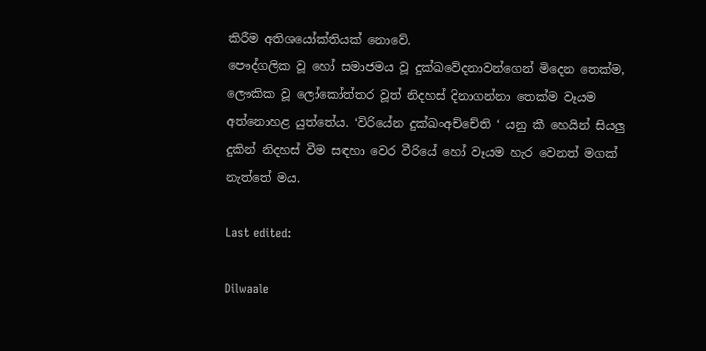කිරීම අතිශයෝක්තියක් නොවේ.
පෞද්ගලික වූ හෝ සමාජමය වූ දුක්ඛවේදනාවන්ගෙන් මිදෙන තෙක්ම, ලෞකික වූ ලෝකෝත්තර වූත් නිදහස් දිනාගන්නා තෙක්ම වෑයම අත්නොහළ යුත්තේය. ‘විරියේන දුක්ඛංඅච්චේති ‘ යනු කී හෙයින් සියලු දුකින් නිදහස් වීම සඳහා වෙර වීරියේ හෝ වෑයම හැර වෙනත් මගක් නැත්තේ මය.

Last edited:

Dilwaale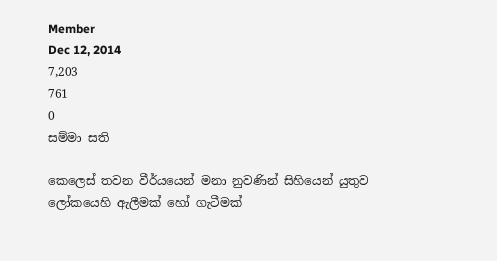Member
Dec 12, 2014
7,203
761
0
සම්මා සති

කෙලෙස් තවන වීර්යයෙන් මනා නුවණින් සිහියෙන් යුතුව ලෝකයෙහි ඇලීමක් හෝ ගැටීමක්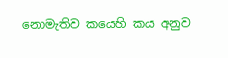නොමැතිව කයෙහි කය අනුව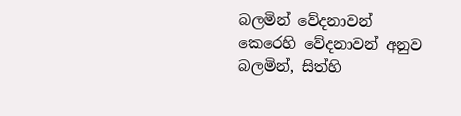බලමින් වේදනාවන් කෙරෙහි වේදනාවන් අනුව බලමින්, සිත්හි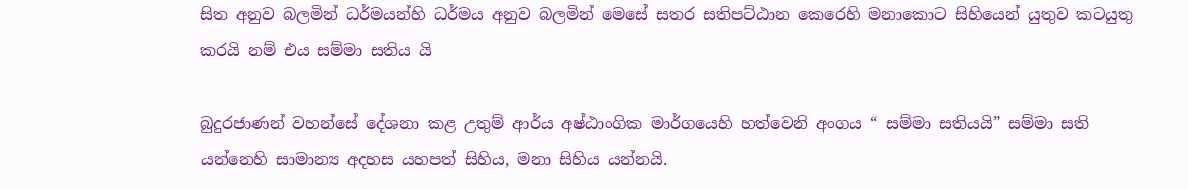සිත අනුව බලමින් ධර්මයන්හි ධර්මය අනුව බලමින් මෙසේ සතර සතිපට්ඨාන කෙරෙහි මනාකොට සිහියෙන් යුතුව කටයුතු කරයි නම් එය සම්මා සතිය යි

බුදුරජාණන් වහන්සේ දේශනා කළ උතුම් ආර්ය අෂ්ඨාංගික මාර්ගයෙහි හත්වෙනි අංගය “ සම්මා සතියයි” සම්මා සති යන්නෙහි සාමාන්‍ය අදහස යහපත් සිහිය, මනා සිහිය යන්නයි.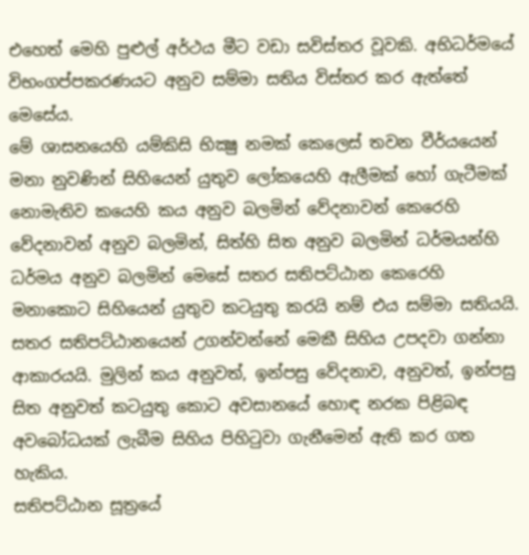එහෙත් මෙහි පුළුල් අර්ථය මීට වඩා සවිස්තර වූවකි. අභිධර්මයේ විභංගප්පකරණයට අනුව සම්මා සතිය විස්තර කර ඇත්තේ මෙසේය.
මේ ශාසනයෙහි යම්කිසි භික්‍ෂු නමක් කෙලෙස් තවන වීර්යයෙන් මනා නුවණින් සිහියෙන් යුතුව ලෝකයෙහි ඇලීමක් හෝ ගැටීමක් නොමැතිව කයෙහි කය අනුව බලමින් වේදනාවන් කෙරෙහි වේදනාවන් අනුව බලමින්, සිත්හි සිත අනුව බලමින් ධර්මයන්හි ධර්මය අනුව බලමින් මෙසේ සතර සතිපට්ඨාන කෙරෙහි මනාකොට සිහියෙන් යුතුව කටයුතු කරයි නම් එය සම්මා සතියයි. සතර සතිපට්ඨානයෙන් උගන්වන්නේ මෙකී සිහිය උපදවා ගන්නා ආකාරයයි. මුලින් කය අනුවත්, ඉන්පසු වේදනාව, අනුවත්, ඉන්පසු සිත අනුවත් කටයුතු කොට අවසානයේ හොඳ නරක පිළිබඳ අවබෝධයක් ලැබීම සිහිය පිහිටුවා ගැනීමෙන් ඇති කර ගත හැකිය.
සතිපට්ඨාන සූත්‍රයේ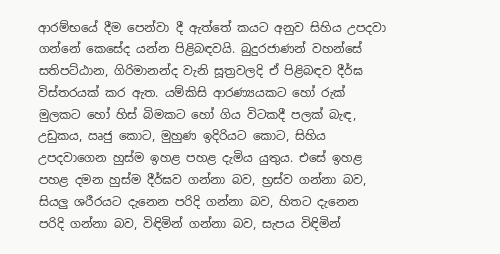ආරම්භයේ දීම පෙන්වා දී ඇත්තේ කයට අනුව සිහිය උපදවා ගන්නේ කෙසේද යන්න පිළිබඳවයි. බුදුරජාණන් වහන්සේ සතිපට්ඨාන, ගිරිමානන්ද වැනි සූත්‍රවලදි ඒ පිළිබඳව දීර්ඝ විස්තරයක් කර ඇත. යම්කිසි ආරණ්‍යයකට හෝ රුක් මුලකට හෝ හිස් බිමකට හෝ ගිය විටකදී පලක් බැඳ, උඩුකය, ඍජු කොට, මුහුණ ඉදිරියට කොට, සිහිය උපදවාගෙන හුස්ම ඉහළ පහළ දැමිය යුතුය. එසේ ඉහළ පහළ දමන හුස්ම දීර්ඝව ගන්නා බව, භ්‍රස්ව ගන්නා බව, සියලු ශරීරයට දැනෙන පරිදි ගන්නා බව, හිතට දැනෙන පරිදි ගන්නා බව, විඳිමින් ගන්නා බව, සැපය විඳිමින්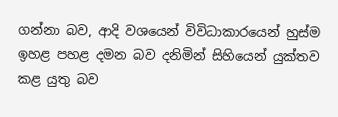ගන්නා බව, ආදි වශයෙන් විවිධාකාරයෙන් හුස්ම ඉහළ පහළ දමන බව දනිමින් සිහියෙන් යුක්තව කළ යුතු බව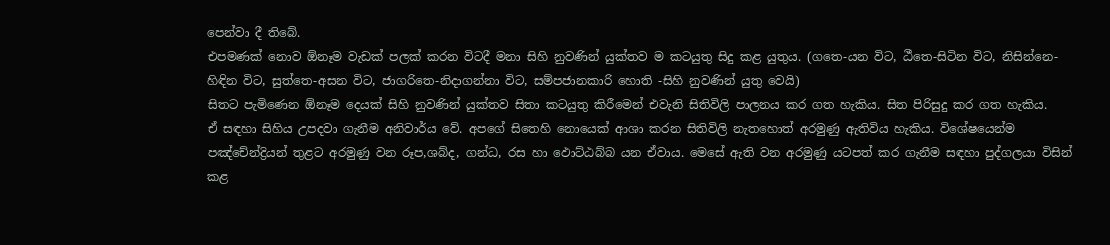පෙන්වා දී තිබේ.
එපමණක් නොව ඕනෑම වැඩක් පලක් කරන විටදී මනා සිහි නුවණින් යුක්තව ම කටයුතු සිදු කළ යුතුය. (ගතෙ-යන විට, ඨීතෙ-සිටින විට, නිසින්නෙ-හිඳින විට, සුත්තෙ-අසන විට, ජාගරිතෙ-නිදාගන්නා විට, සම්පජානකාරි හොති -සිහි නුවණින් යුතු වෙයි)
සිතට පැමිණෙන ඕනෑම දෙයක් සිහි නුවණින් යුක්තව සිතා කටයුතු කිරීමෙන් එවැනි සිතිවිලි පාලනය කර ගත හැකිය. සිත පිරිසුදු කර ගත හැකිය.
ඒ සඳහා සිහිය උපදවා ගැනීම අනිවාර්ය වේ. අපගේ සිතෙහි නොයෙක් ආශා කරන සිතිවිලි නැතහොත් අරමුණු ඇතිවිය හැකිය. විශේෂයෙන්ම පඤ්චේන්ද්‍රියන් තුළට අරමුණු වන රූප,ශබ්ද, ගන්ධ, රස හා ඵොට්ඨබ්බ යන ඒවාය. මෙසේ ඇති වන අරමුණු යටපත් කර ගැනීම සඳහා පුද්ගලයා විසින් කළ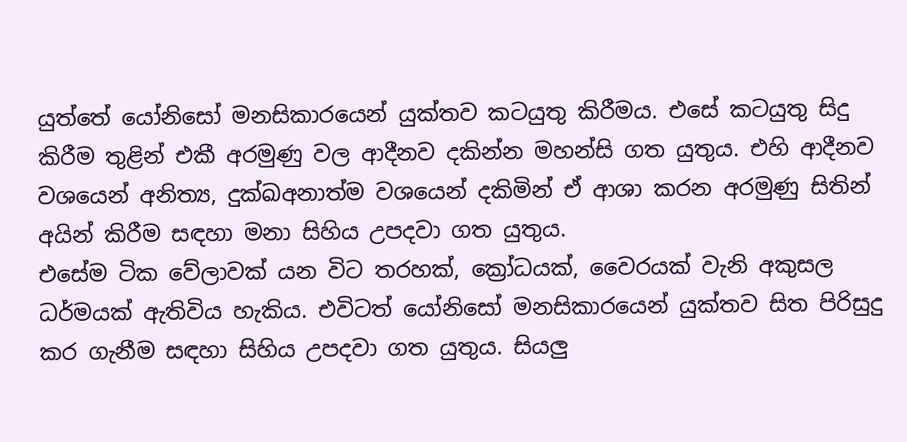යුත්තේ යෝනිසෝ මනසිකාරයෙන් යුක්තව කටයුතු කිරීමය. එසේ කටයුතු සිදු කිරීම තුළින් එකී අරමුණු වල ආදීනව දකින්න මහන්සි ගත යුතුය. එහි ආදීනව වශයෙන් අනිත්‍ය, දුක්ඛඅනාත්ම වශයෙන් දකිමින් ඒ ආශා කරන අරමුණු සිතින් අයින් කිරීම සඳහා මනා සිහිය උපදවා ගත යුතුය.
එසේම ටික වේලාවක් යන විට තරහක්, ක්‍රෝධයක්, වෛරයක් වැනි අකුසල ධර්මයක් ඇතිවිය හැකිය. එවිටත් යෝනිසෝ මනසිකාරයෙන් යුක්තව සිත පිරිසුදු කර ගැනීම සඳහා සිහිය උපදවා ගත යුතුය. සියලු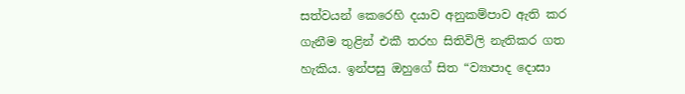සත්වයන් කෙරෙහි දයාව අනුකම්පාව ඇති කර ගැනීම තුළින් එකී තරහ සිතිවිලි නැතිකර ගත හැකිය. ඉන්පසු ඔහුගේ සිත “ව්‍යාපාද දොසා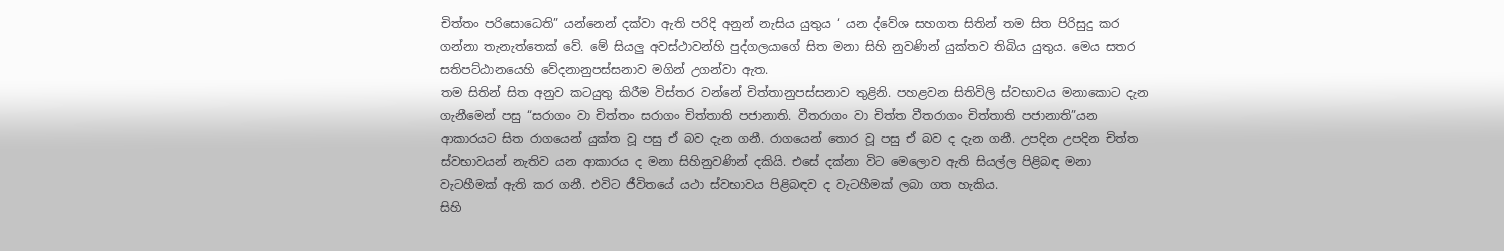චිත්තං පරිසොධෙති” යන්නෙන් දක්වා ඇති පරිදි අනුන් නැසිය යුතුය ‘ යන ද්වේශ සහගත සිතින් තම සිත පිරිසුදු කර ගන්නා තැනැත්තෙක් වේ. මේ සියලු අවස්ථාවන්හි පුද්ගලයාගේ සිත මනා සිහි නුවණින් යුක්තව තිබිය යුතුය. මෙය සතර සතිපට්ඨානයෙහි වේදනානුපස්සනාව මගින් උගන්වා ඇත.
තම සිතින් සිත අනුව කටයුතු කිරීම විස්තර වන්නේ චිත්තානුපස්සනාව තුළිනි. පහළවන සිතිවිලි ස්වභාවය මනාකොට දැන ගැනීමෙන් පසු “සරාගං වා චිත්තං සරාගං චිත්තාති පජානාති. වීතරාගං වා චිත්ත වීතරාගං චිත්තාති පජානාති”යන ආකාරයට සිත රාගයෙන් යුක්ත වූ පසු ඒ බව දැන ගනී. රාගයෙන් තොර වූ පසු ඒ බව ද දැන ගනී. උපදින උපදින චිත්ත ස්වභාවයන් නැතිව යන ආකාරය ද මනා සිහිනුවණින් දකියි. එසේ දක්නා විට මෙලොව ඇති සියල්ල පිළිබඳ මනා වැටහීමක් ඇති කර ගනී. එවිට ජීවිතයේ යථා ස්වභාවය පිළිබඳව ද වැටහීමක් ලබා ගත හැකිය.
සිහි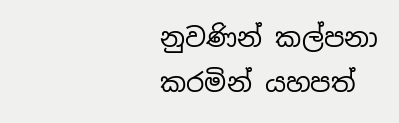නුවණින් කල්පනා කරමින් යහපත්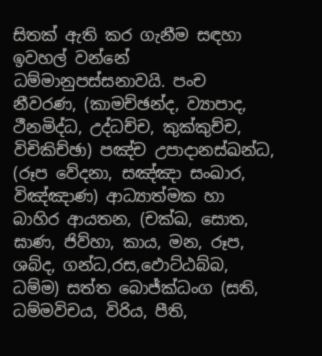සිතක් ඇති කර ගැනීම සඳහා ඉවහල් වන්නේ ධම්මානුපස්සනාවයි. පංච නීවරණ, (කාමච්ඡන්ද, ව්‍යාපාද, ථීනමිද්ධ, උද්ධච්ච, කුක්කුච්ච, විචිකිච්ඡා) පඤ්ච උපාදානස්ඛන්ධ, (රූප වේදනා, සඤ්ඤා සංඛාර, විඤ්ඤාණ) ආධ්‍යාත්මක හා බාහිර ආයතන, (චක්ඛ, සොත, ඝාණ, ජිව්හා, කාය, මන, රූප, ශබ්ද, ගන්ධ,රස,ඵොට්ඨබ්බ, ධම්ම) සත්ත බොජ්ක්‍ධංග (සති, ධම්මවිචය, විරිය, පීති,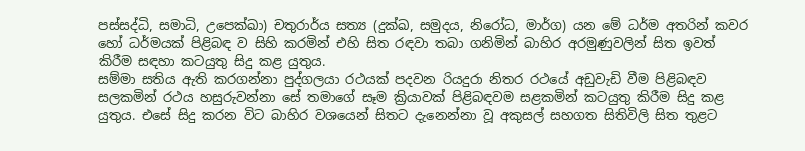පස්සද්ධි, සමාධි, උපෙක්ඛා) චතුරාර්ය සත්‍ය (දුක්ඛ, සමුදය, නිරෝධ, මාර්ග) යන මේ ධර්ම අතරින් කවර හෝ ධර්මයක් පිළිබඳ ව සිහි කරමින් එහි සිත රඳවා තබා ගනිමින් බාහිර අරමුණුවලින් සිත ඉවත් කිරීම සඳහා කටයුතු සිදු කළ යුතුය.
සම්මා සතිය ඇති කරගන්නා පුද්ගලයා රථයක් පදවන රියදුරා නිතර රථයේ අඩුවැඩි වීම පිළිබඳව සලකමින් රථය හසුරුවන්නා සේ තමාගේ සෑම ක්‍රියාවක් පිළිබඳවම සළකමින් කටයුතු කිරීම සිදු කළ යුතුය. එසේ සිදු කරන විට බාහිර වශයෙන් සිතට දැනෙන්නා වූ අකුසල් සහගත සිතිවිලි සිත තුළට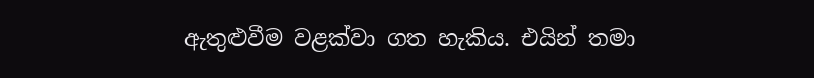ඇතුළුවීම වළක්වා ගත හැකිය. එයින් තමා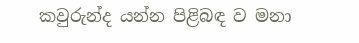කවුරුන්ද යන්න පිළිබඳ ව මනා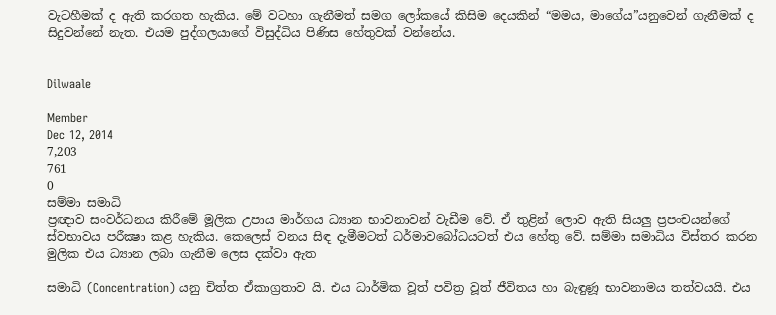වැටහීමක් ද ඇති කරගත හැකිය. මේ වටහා ගැනීමත් සමග ලෝකයේ කිසිම දෙයකින් “මමය, මාගේය”යනුවෙන් ගැනීමක් ද සිදුවන්නේ නැත. එයම පුද්ගලයාගේ විසුද්ධිය පිණිස හේතුවක් වන්නේය.


Dilwaale

Member
Dec 12, 2014
7,203
761
0
සම්මා සමාධි
ප්‍රඥාව සංවර්ධනය කිරීමේ මූලික උපාය මාර්ගය ධ්‍යාන භාවනාවන් වැඩීම වේ. ඒ තුළින් ලොව ඇති සියලු ප්‍රපංචයන්ගේ ස්වභාවය පරීක්‍ෂා කළ හැකිය. කෙලෙස් වනය සිඳ දැමීමටත් ධර්මාවබෝධයටත් එය හේතු වේ. සම්මා සමාධිය විස්තර කරන මුලික එය ධ්‍යාන ලබා ගැනීම ලෙස දක්වා ඇත

සමාධි (Concentration) යනු චිත්ත ඒකාග්‍රතාව යි. එය ධාර්මික වූත් පවිත්‍ර වූත් ජීවිතය හා බැඳුණූ භාවනාමය තත්වයයි. එය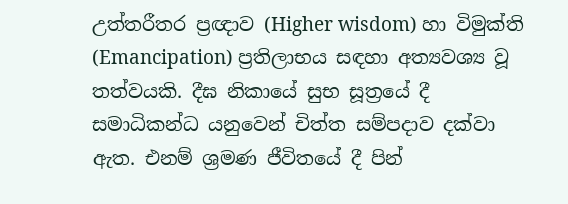උත්තරීතර ප්‍රඥාව (Higher wisdom) හා විමුක්ති (Emancipation) ප්‍රතිලාභය සඳහා අත්‍යවශ්‍ය වූ තත්වයකි. දීඝ නිකායේ සුභ සූත්‍රයේ දී සමාධිකන්ධ යනුවෙන් චිත්ත සම්පදාව දක්වා ඇත. එනම් ශ්‍රමණ ජීවිතයේ දී පින්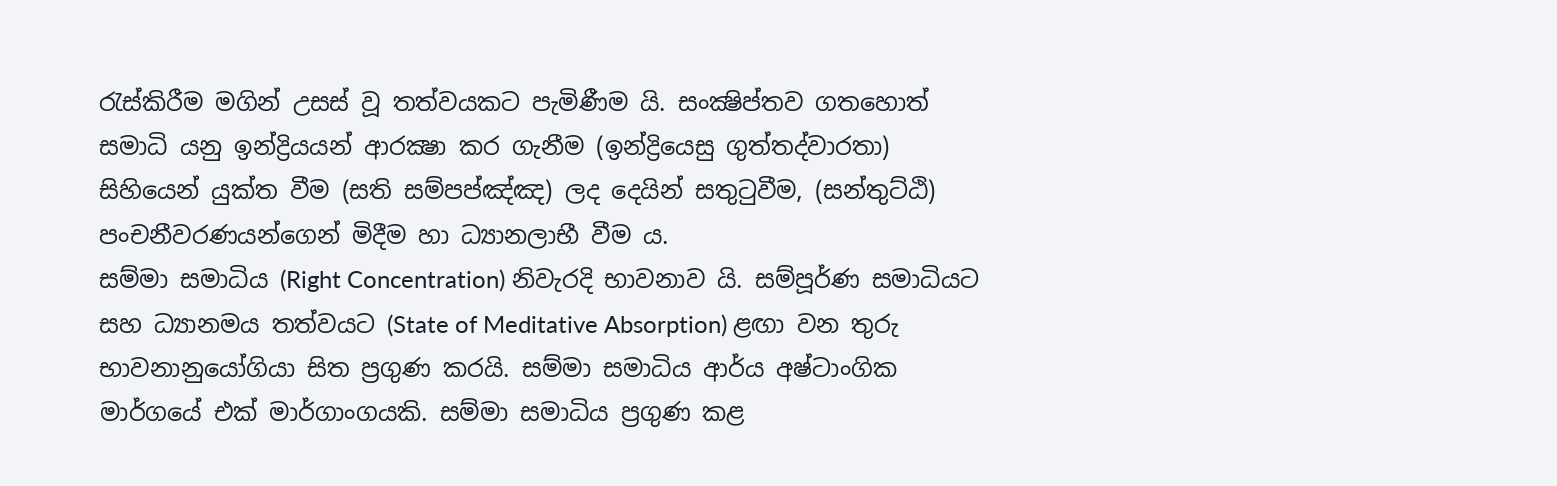රැස්කිරීම මගින් උසස් වූ තත්වයකට පැමිණීම යි. සංක්‍ෂිප්තව ගතහොත් සමාධි යනු ඉන්ද්‍රියයන් ආරක්‍ෂා කර ගැනීම (ඉන්ද්‍රියෙසු ගුත්තද්වාරතා) සිහියෙන් යුක්ත වීම (සති සම්පප්ඤ්ඤ) ලද දෙයින් සතුටුවීම, (සන්තුට්ඨි) පංචනීවරණයන්ගෙන් මිදීම හා ධ්‍යානලාභී වීම ය.
සම්මා සමාධිය (Right Concentration) නිවැරදි භාවනාව යි. සම්පූර්ණ සමාධියට සහ ධ්‍යානමය තත්වයට (State of Meditative Absorption) ළඟා වන තුරු භාවනානුයෝගියා සිත ප්‍රගුණ කරයි. සම්මා සමාධිය ආර්ය අෂ්ටාංගික මාර්ගයේ එක් මාර්ගාංගයකි. සම්මා සමාධිය ප්‍රගුණ කළ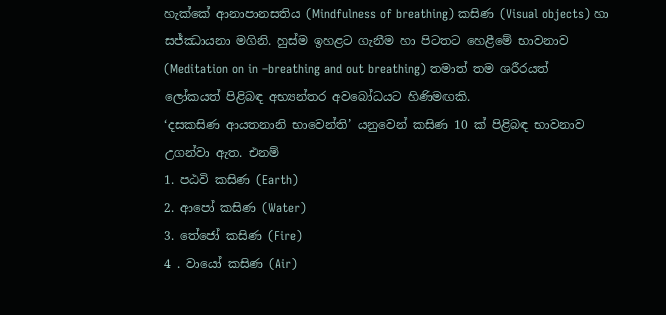හැක්කේ ආනාපානසතිය (Mindfulness of breathing) කසිණ (Visual objects) හා සජ්ඣායනා මගිනි. හුස්ම ඉහළට ගැනීම හා පිටතට හෙළීමේ භාවනාව (Meditation on in –breathing and out breathing) තමාත් තම ශරීරයත් ලෝකයත් පිළිබඳ අභ්‍යන්තර අවබෝධයට හිණිමඟකි.
‘දසකසිණ ආයතනානි භාවෙන්ති’ යනුවෙන් කසිණ 10 ක් පිළිබඳ භාවනාව උගන්වා ඇත. එනම්
1. පඨවි කසිණ (Earth)
2. ආපෝ කසිණ (Water)
3. තේජෝ කසිණ (Fire)
4 . වායෝ කසිණ (Air)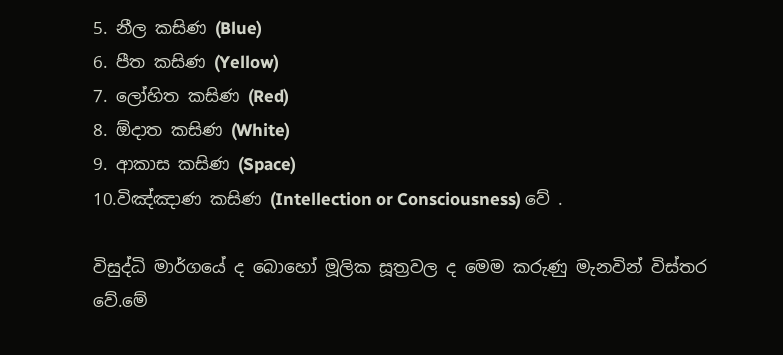5. නීල කසිණ (Blue)
6. පීත කසිණ (Yellow)
7. ලෝහිත කසිණ (Red)
8. ඕදාත කසිණ (White)
9. ආකාස කසිණ (Space)
10.විඤ්ඤාණ කසිණ (Intellection or Consciousness) වේ .

විසුද්ධි මාර්ගයේ ද බොහෝ මූලික සූත්‍රවල ද මෙම කරුණු මැනවින් විස්තර වේ.මේ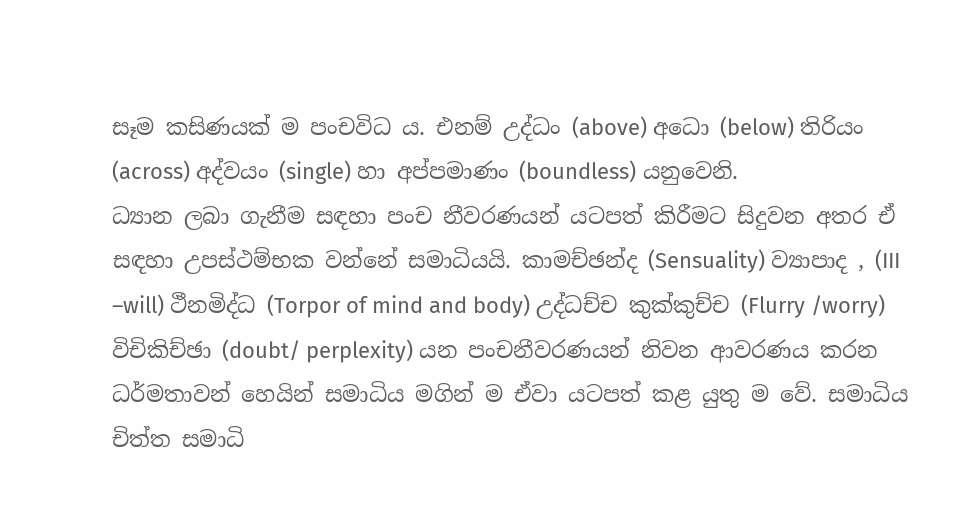සෑම කසිණයක් ම පංචවිධ ය. එනම් උද්ධං (above) අධො (below) තිරියං (across) අද්වයං (single) හා අප්පමාණං (boundless) යනුවෙනි.
ධ්‍යාන ලබා ගැනීම සඳහා පංච නීවරණයන් යටපත් කිරීමට සිදුවන අතර ඒ සඳහා උපස්ථම්භක වන්නේ සමාධියයි. කාමච්ඡන්ද (Sensuality) ව්‍යාපාද , (III –will) ථීනමිද්ධ (Torpor of mind and body) උද්ධච්ච කුක්කුච්ච (Flurry /worry) විචිකිච්ඡා (doubt/ perplexity) යන පංචනීවරණයන් නිවන ආවරණය කරන ධර්මතාවන් හෙයින් සමාධිය මගින් ම ඒවා යටපත් කළ යුතු ම වේ. සමාධිය චිත්ත සමාධි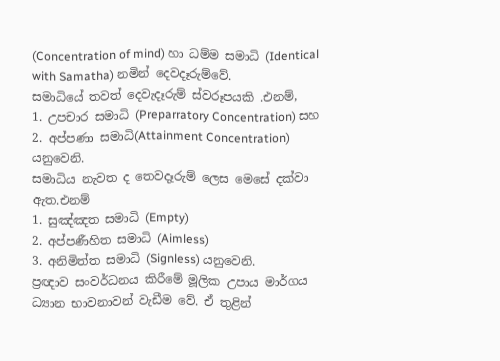(Concentration of mind) හා ධම්ම සමාධි (Identical with Samatha) නමින් දෙවදෑරුම්වේ.
සමාධියේ තවත් දෙවැදෑරුම් ස්වරූපයකි .එනම්,
1. උපචාර සමාධි (Preparratory Concentration) සහ
2. අප්පණා සමාධි(Attainment Concentration) යනුවෙනි.
සමාධිය නැවත ද තෙවදෑරුම් ලෙස මෙසේ දක්වා ඇත.එනම්
1. සුඤ්ඤත සමාධි (Empty)
2. අප්පණීහිත සමාධි (Aimless)
3. අනිමිත්ත සමාධි (Signless) යනුවෙනි.
ප්‍රඥාව සංවර්ධනය කිරීමේ මූලික උපාය මාර්ගය ධ්‍යාන භාවනාවන් වැඩීම වේ. ඒ තුළින්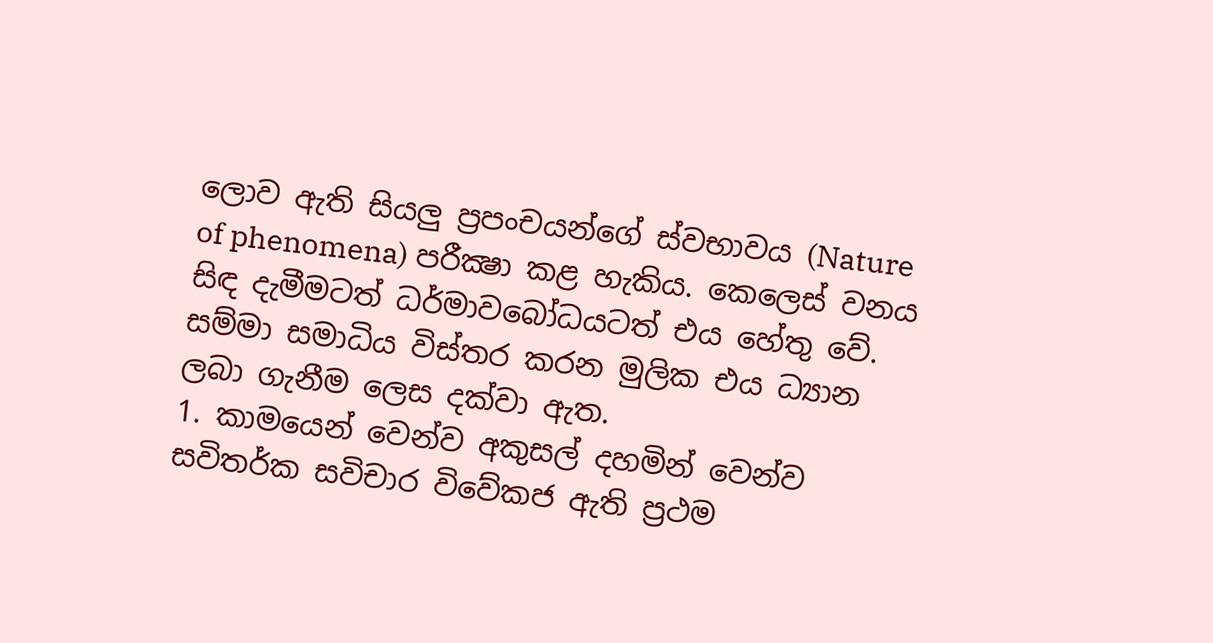ලොව ඇති සියලු ප්‍රපංචයන්ගේ ස්වභාවය (Nature of phenomena) පරීක්‍ෂා කළ හැකිය. කෙලෙස් වනය සිඳ දැමීමටත් ධර්මාවබෝධයටත් එය හේතු වේ. සම්මා සමාධිය විස්තර කරන මුලික එය ධ්‍යාන ලබා ගැනීම ලෙස දක්වා ඇත.
1. කාමයෙන් වෙන්ව අකුසල් දහමින් වෙන්ව සවිතර්ක සවිචාර විවේකජ ඇති ප්‍රථම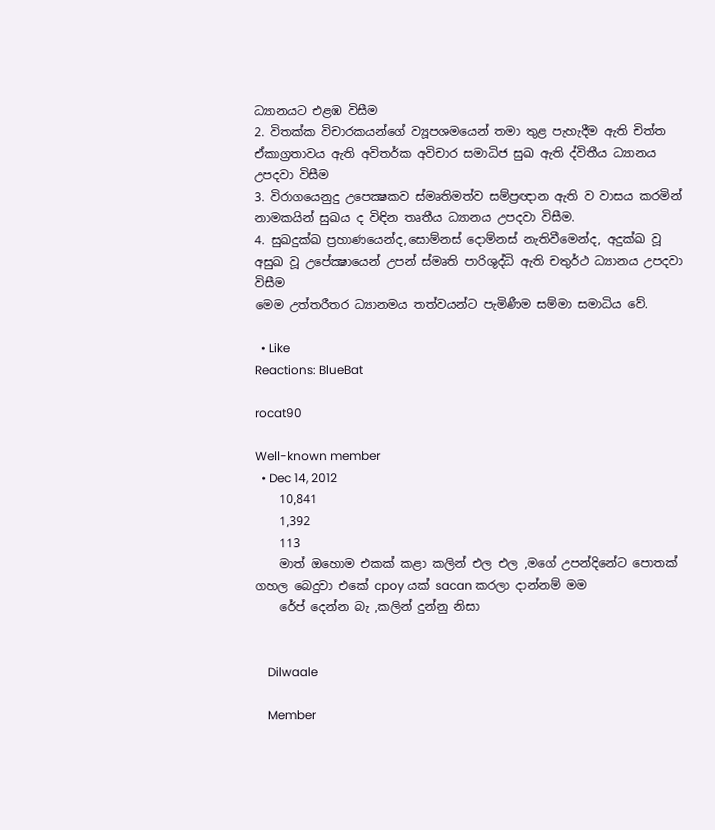ධ්‍යානයට එළඹ විසීම
2. විතක්ක විචාරකයන්ගේ ව්‍යූපශමයෙන් තමා තුළ පැහැදීම ඇති චිත්ත ඒකාග්‍රතාවය ඇති අවිතර්ක අවිචාර සමාධිජ සුඛ ඇති ද්විතීය ධ්‍යානය උපදවා විසීම
3. විරාගයෙනුදු උපෙක්‍ෂකව ස්මෘතිමත්ව සම්ප්‍රඥාන ඇති ව වාසය කරමින් නාමකයින් සුඛය ද විඳින තෘතීය ධ්‍යානය උපදවා විසීම.
4. සුඛදුක්ඛ ප්‍රහාණයෙන්ද,සොම්නස් දොම්නස් නැතිවීමෙන්ද, අදුක්ඛ වූ අසුඛ වූ උපේක්‍ෂායෙන් උපන් ස්මෘති පාරිශුද්ධි ඇති චතුර්ථ ධ්‍යානය උපදවා විසීම
මෙම උත්තරීතර ධ්‍යානමය තත්වයන්ට පැමිණීම සම්මා සමාධිය වේ.

  • Like
Reactions: BlueBat

rocat90

Well-known member
  • Dec 14, 2012
    10,841
    1,392
    113
    මාත් ඔහොම එකක් කළා කලින් එල එල ,මගේ උපන්දිනේට පොතක් ගහල බෙදුවා එකේ cpoy යක් sacan කරලා දාන්නම් මම
    රේප් දෙන්න බැ ,කලින් දුන්නු නිසා


    Dilwaale

    Member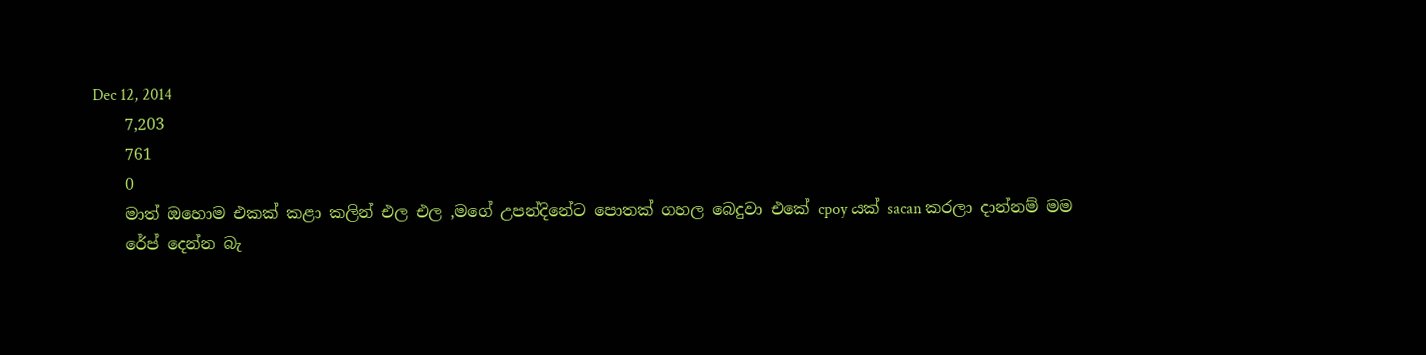Dec 12, 2014
    7,203
    761
    0
    මාත් ඔහොම එකක් කළා කලින් එල එල ,මගේ උපන්දිනේට පොතක් ගහල බෙදුවා එකේ cpoy යක් sacan කරලා දාන්නම් මම
    රේප් දෙන්න බැ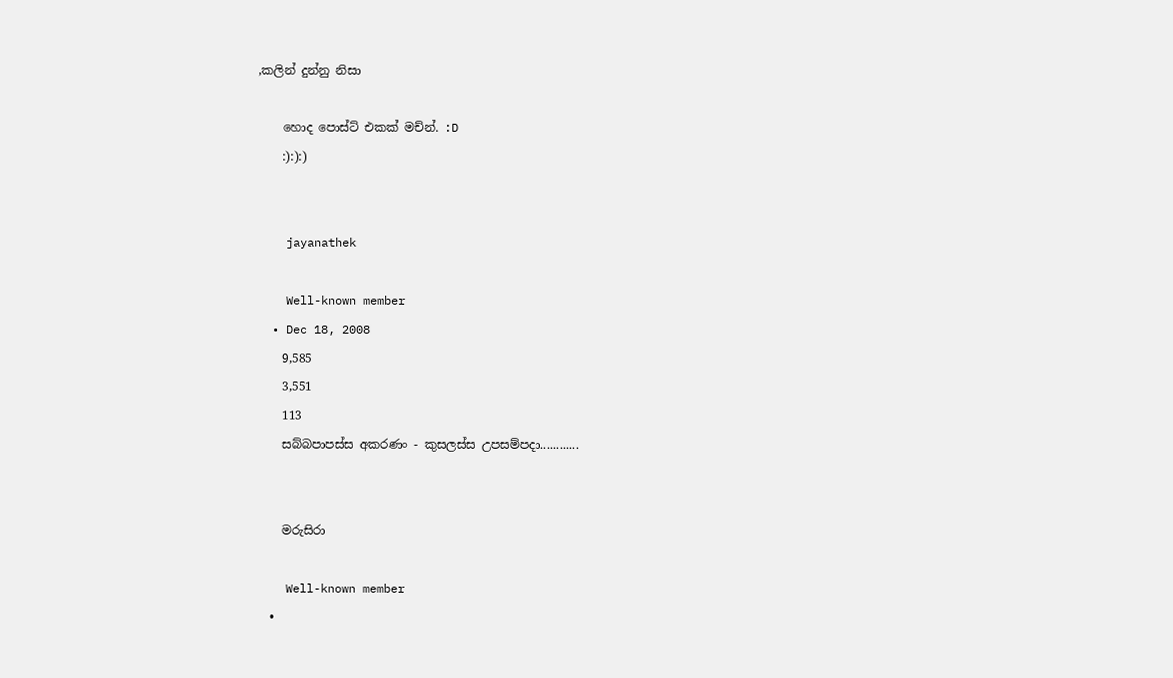,කලින් දුන්නු නිසා

    හොද පොස්ට් එකක් මච්න්. :D
    :):):)


    jayanathek

    Well-known member
  • Dec 18, 2008
    9,585
    3,551
    113
    සබ්බපාපස්ස අකරණං - කුසලස්ස උපසම්පදා............


    මරුසිරා

    Well-known member
  •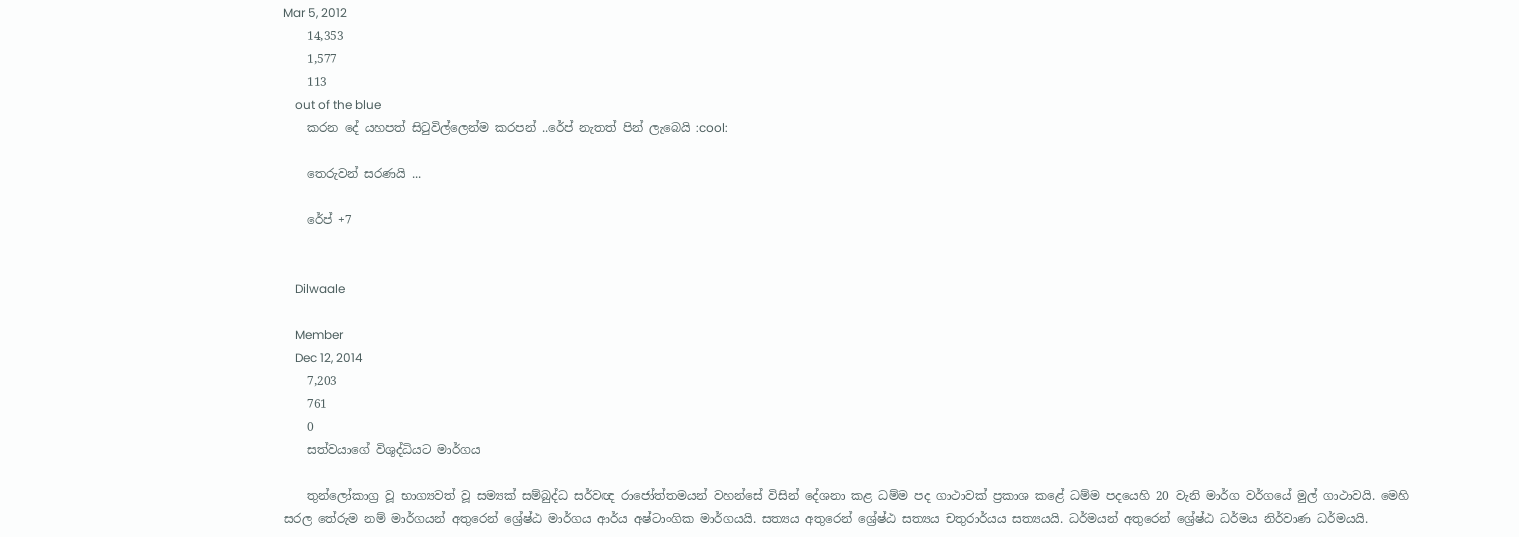Mar 5, 2012
    14,353
    1,577
    113
    out of the blue
    කරන දේ යහපත් සිටුවිල්ලෙන්ම කරපන් ..රේප් නැතත් පින් ලැබෙයි :cool:

    තෙරුවන් සරණයි ...

    රේප් +7


    Dilwaale

    Member
    Dec 12, 2014
    7,203
    761
    0
    සත්වයාගේ විශුද්ධියට මාර්ගය

    තුන්ලෝකාග්‍ර වූ භාග්‍යවත් වූ සම්‍යක් සම්බුද්ධ සර්වඥ රාජෝත්තමයන් වහන්සේ විසින් දේශනා කළ ධම්ම පද ගාථාවක් ප්‍රකාශ කළේ ධම්ම පදයෙහි 20 වැනි මාර්ග වර්ගයේ මුල් ගාථාවයි. මෙහි සරල තේරුම නම් මාර්ගයන් අතුරෙන් ශ්‍රේෂ්ඨ මාර්ගය ආර්ය අෂ්ටාංගික මාර්ගයයි. සත්‍යය අතුරෙන් ශ්‍රේෂ්ඨ සත්‍යය චතුරාර්යය සත්‍යයයි. ධර්මයන් අතුරෙන් ශ්‍රේෂ්ඨ ධර්මය නිර්වාණ ධර්මයයි.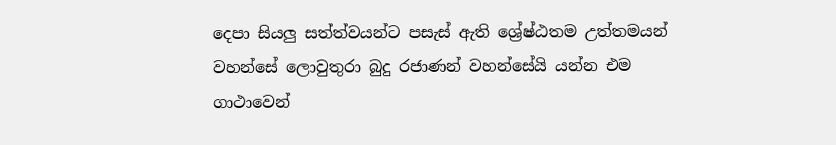දෙපා සියලු සත්ත්වයන්ට පසැස් ඇති ශ්‍රේෂ්ඨතම උත්තමයන් වහන්සේ ලොවුතුරා බුදු රජාණන් වහන්සේයි යන්න එම ගාථාවෙන්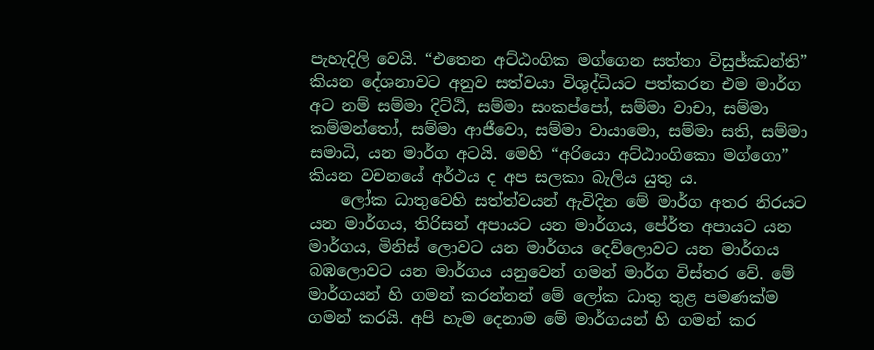පැහැදිලි වෙයි. “එතෙන අට්ඨංගික මග්ගෙන සත්තා විසුජ්ඣන්ති” කියන දේශනාවට අනුව සත්වයා විශුද්ධියට පත්කරන එම මාර්ග අට නම් සම්මා දිට්ඨි, සම්මා සංකප්පෝ, සම්මා වාචා, සම්මා කම්මන්තෝ, සම්මා ආජීවො, සම්මා වායාමො, සම්මා සති, සම්මා සමාධි, යන මාර්ග අටයි. මෙහි “අරියො අට්ඨාංගිකො මග්ගො” කියන වචනයේ අර්ථය ද අප සලකා බැලිය යුතු ය.
    ලෝක ධාතුවෙහි සත්ත්වයන් ඇවිදින මේ මාර්ග අතර නිරයට යන මාර්ගය, තිරිසන් අපායට යන මාර්ගය, පේ‍ර්ත අපායට යන මාර්ගය, මිනිස් ලොවට යන මාර්ගය දෙව්ලොවට යන මාර්ගය බඹලොවට යන මාර්ගය යනුවෙන් ගමන් මාර්ග විස්තර වේ. මේ මාර්ගයන් හි ගමන් කරන්නන් මේ ලෝක ධාතු තුළ පමණක්ම ගමන් කරයි. අපි හැම දෙනාම මේ මාර්ගයන් හි ගමන් කර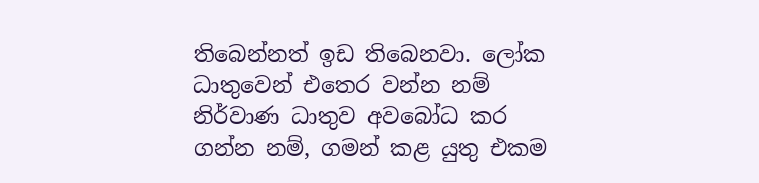තිබෙන්නත් ඉඩ තිබෙනවා. ලෝක ධාතුවෙන් එතෙර වන්න නම් නිර්වාණ ධාතුව අවබෝධ කර ගන්න නම්, ගමන් කළ යුතු එකම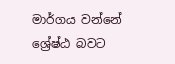මාර්ගය වන්නේ ශ්‍රේෂ්ඨ බවට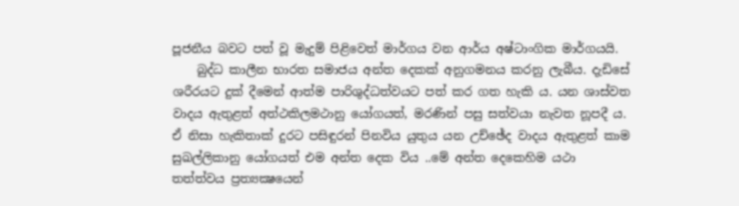පූජනීය බවට පත් වූ මැදුම් පිළිවෙත් මාර්ගය වන ආර්ය අෂ්ටාංගික මාර්ගයයි.
    බුද්ධ කාලීන භාරත සමාජය අන්ත දෙකක් අනුගමනය කරනු ලැබීය. දැඩිසේ ශරීරයට දුක් දීමෙන් ආත්ම පාරිශුද්ධත්වයට පත් කර ගත හැකි ය. යන ශාස්වත වාදය ඇතුළත් අත්ථකිලමථානු යෝගයත්, මරණින් පසු සත්වයා නැවත නූපදී ය. ඒ නිසා හැකිතාක් දුරට පසිඳුරන් පිනවිය යුතුය යන උච්ඡේද වාදය ඇතුළත් කාම සුඛල්ලිකානු යෝගයත් එම අන්ත දෙක විය ..මේ අන්ත දෙකෙහිම යථා තත්ත්වය ප්‍රත්‍යක්‍ෂයෙන්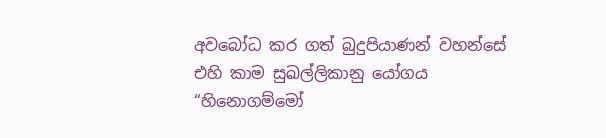අවබෝධ කර ගත් බුදුපියාණන් වහන්සේ එහි කාම සුඛල්ලිකානු යෝගය “හිනොගම්මෝ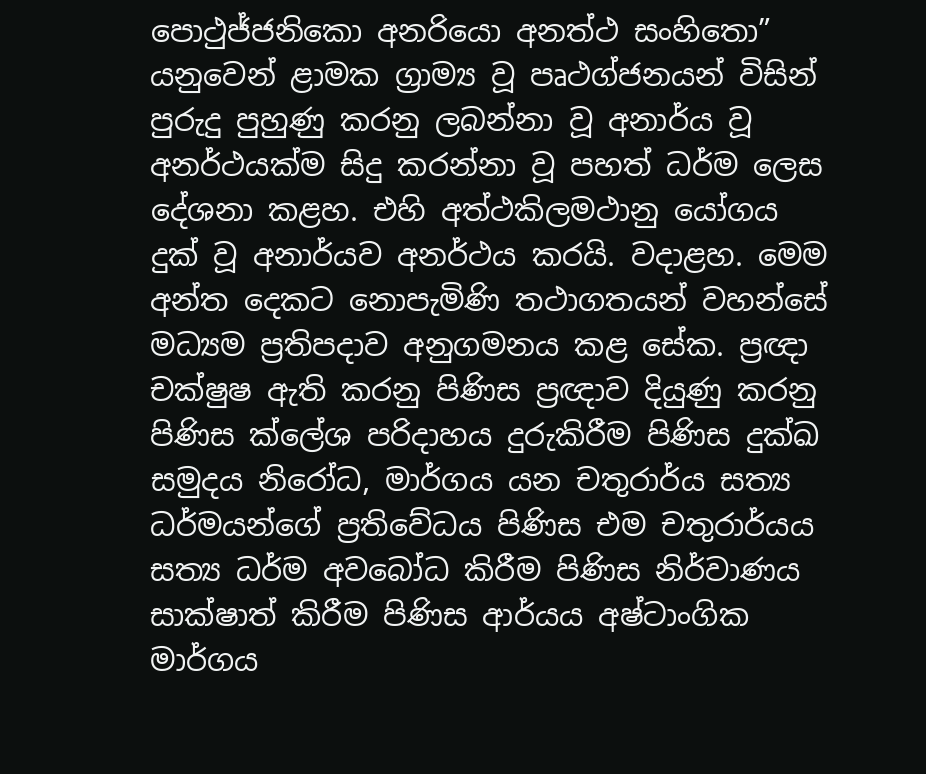පොථුජ්ජනිකො අනරියො අනත්ථ සංහිතො” යනුවෙන් ළාමක ග්‍රාම්‍ය වූ පෘථග්ජනයන් විසින් පුරුදු පුහුණු කරනු ලබන්නා වූ අනාර්ය වූ අනර්ථයක්ම සිදු කරන්නා වූ පහත් ධර්ම ලෙස දේශනා කළහ. එහි අත්ථකිලමථානු යෝගය දුක් වූ අනාර්යව අනර්ථය කරයි. වදාළහ. මෙම අන්ත දෙකට නොපැමිණි තථාගතයන් වහන්සේ මධ්‍යම ප්‍රතිපදාව අනුගමනය කළ සේක. ප්‍රඥා චක්ෂුෂ ඇති කරනු පිණිස ප්‍රඥාව දියුණු කරනු පිණිස ක්ලේශ පරිදාහය දුරුකිරීම පිණිස දුක්ඛ සමුදය නිරෝධ, මාර්ගය යන චතුරාර්ය සත්‍ය ධර්මයන්ගේ ප්‍රතිවේධය පිණිස එම චතුරාර්යය සත්‍ය ධර්ම අවබෝධ කිරීම පිණිස නිර්වාණය සාක්ෂාත් කිරීම පිණිස ආර්යය අෂ්ටාංගික මාර්ගය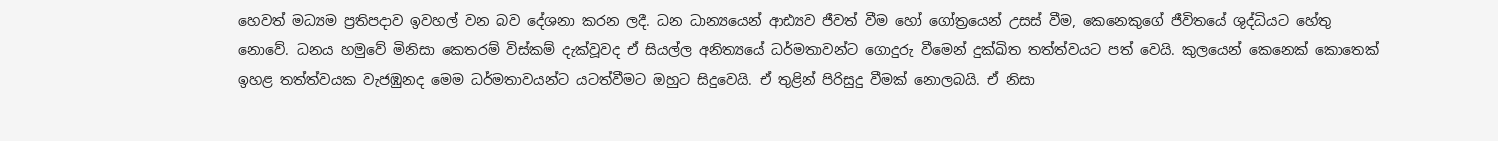හෙවත් මධ්‍යම ප්‍රතිපදාව ඉවහල් වන බව දේශනා කරන ලදී. ධන ධාන්‍යයෙන් ආඪ්‍යව ජීවත් වීම හෝ ගෝත්‍රයෙන් උසස් වීම, කෙනෙකුගේ ජීවිතයේ ශුද්ධියට හේතු නොවේ. ධනය හමුවේ මිනිසා කෙතරම් විස්කම් දැක්වූවද ඒ සියල්ල අනිත්‍යයේ ධර්මතාවන්ට ගොදුරු වීමෙන් දුක්ඛිත තත්ත්වයට පත් වෙයි. කුලයෙන් කෙනෙක් කොතෙක් ඉහළ තත්ත්වයක වැජඹුනද මෙම ධර්මතාවයන්ට යටත්වීමට ඔහුට සිදුවෙයි. ඒ තුළින් පිරිසුදු වීමක් නොලබයි. ඒ නිසා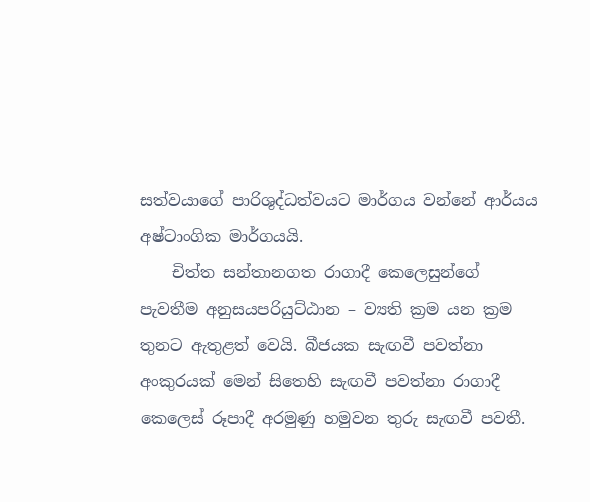සත්වයාගේ පාරිශුද්ධත්වයට මාර්ගය වන්නේ ආර්යය අෂ්ටාංගික මාර්ගයයි.
    චිත්ත සන්තානගත රාගාදී කෙලෙසුන්ගේ පැවතීම අනුසයපරියුට්ඨාන – ව්‍යති ක්‍රම යන ක්‍රම තුනට ඇතුළත් වෙයි. බීජයක සැඟවී පවත්නා අංකුරයක් මෙන් සිතෙහි සැඟවී පවත්නා රාගාදී කෙලෙස් රූපාදී අරමුණු හමුවන තුරු සැඟවී පවතී.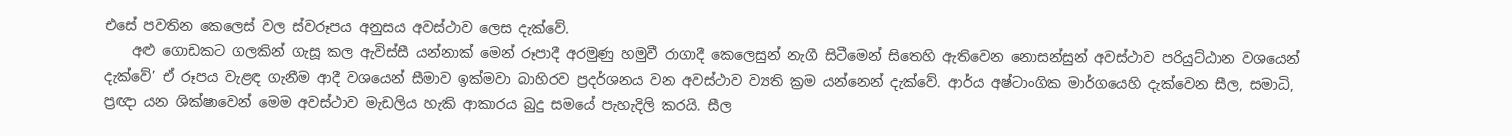එසේ පවතින කෙලෙස් වල ස්වරූපය අනුසය අවස්ථාව ලෙස දැක්වේ.
    අළු ගොඩකට ගලකින් ගැසූ කල ඇවිස්සී යන්නාක් මෙන් රූපාදී අරමුණු හමුවී රාගාදී කෙලෙසුන් නැගී සිටීමෙන් සිතෙහි ඇතිවෙන නොසන්සුන් අවස්ථාව පරියුට්ඨාන වශයෙන් දැක්වේ’ ඒ රූපය වැළඳ ගැනීම ආදී වශයෙන් සීමාව ඉක්මවා බාහිරව ප්‍රදර්ශනය වන අවස්ථාව ව්‍යති ක්‍රම යන්නෙන් දැක්වේ. ආර්ය අෂ්ටාංගික මාර්ගයෙහි දැක්වෙන සීල, සමාධි, ප්‍රඥා යන ශික්ෂාවෙන් මෙම අවස්ථාව මැඩලිය හැකි ආකාරය බුදු සමයේ පැහැදිලි කරයි. සීල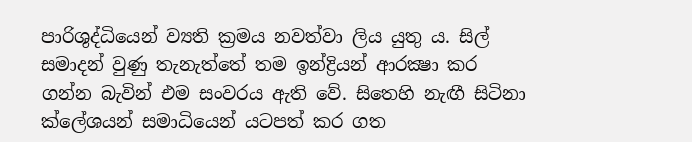පාරිශුද්ධියෙන් ව්‍යති ක්‍රමය නවත්වා ලිය යුතු ය. සිල් සමාදන් වුණු තැනැත්තේ තම ඉන්ද්‍රියන් ආරක්‍ෂා කර ගන්න බැවින් එම සංවරය ඇති වේ. සිතෙහි නැඟී සිටිනා ක්ලේශයන් සමාධියෙන් යටපත් කර ගත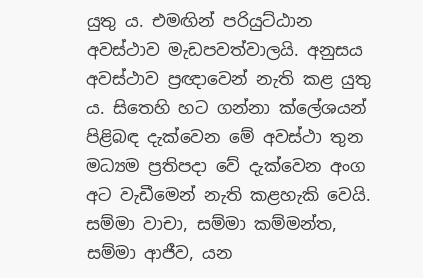යුතු ය. එමඟින් පරියුට්ඨාන අවස්ථාව මැඩපවත්වාලයි. අනුසය අවස්ථාව ප්‍රඥාවෙන් නැති කළ යුතු ය. සිතෙහි හට ගන්නා ක්ලේශයන් පිළිබඳ දැක්වෙන මේ අවස්ථා තුන මධ්‍යම ප්‍රතිපදා වේ දැක්වෙන අංග අට වැඩීමෙන් නැති කළහැකි වෙයි. සම්මා වාචා, සම්මා කම්මන්ත, සම්මා ආජීව, යන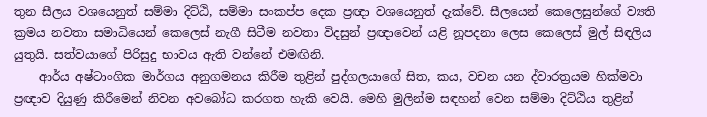තුන සීලය වශයෙනුත් සම්මා දිට්ඨි, සම්මා සංකප්ප දෙක ප්‍රඥා වශයෙනුත් දැක්වේ. සීලයෙන් කෙලෙසුන්ගේ ව්‍යති ක්‍රමය නවතා සමාධියෙන් කෙලෙස් නැගී සිටීම නවතා විදසුන් ප්‍රඥාවෙන් යළි නූපදනා ලෙස කෙලෙස් මුල් සිඳලිය යුතුයි. සත්වයාගේ පිරිසුදු භාවය ඇති වන්නේ එමඟිනි.
    ආර්ය අෂ්ටාංගික මාර්ගය අනුගමනය කිරීම තුළින් පුද්ගලයාගේ සිත, කය, වචන යන ද්වාරත්‍රයම හික්මවා ප්‍රඥාව දියුණු කිරීමෙන් නිවන අවබෝධ කරගත හැකි වෙයි. මෙහි මුලින්ම සඳහන් වෙන සම්මා දිට්ඨිය තුළින්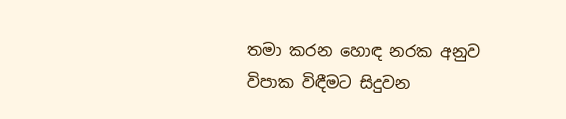තමා කරන හොඳ නරක අනුව විපාක විඳීමට සිදුවන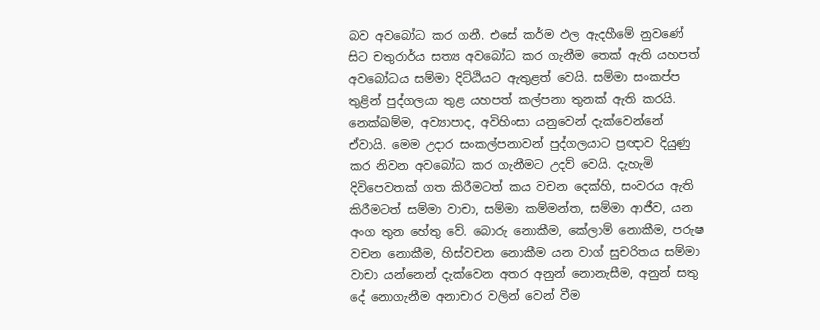බව අවබෝධ කර ගනී. එසේ කර්ම ඵල ඇදහීමේ නුවණේ සිට චතුරාර්ය සත්‍ය අවබෝධ කර ගැනීම තෙක් ඇති යහපත් අවබෝධය සම්මා දිට්ඨියට ඇතුළත් වෙයි. සම්මා සංකප්ප තුළින් පුද්ගලයා තුළ යහපත් කල්පනා තුනක් ඇති කරයි. නෙක්ඛම්ම, අව්‍යාපාද, අවිහිංසා යනුවෙන් දැක්වෙන්නේ ඒවායි. මෙම උදාර සංකල්පනාවන් පුද්ගලයාට ප්‍රඥාව දියුණු කර නිවන අවබෝධ කර ගැනීමට උදව් වෙයි. දැහැමි දිවිපෙවතක් ගත කිරීමටත් කය වචන දෙක්හි, සංවරය ඇති කිරීමටත් සම්මා වාචා, සම්මා කම්මන්ත, සම්මා ආජීව, යන අංග තුන හේතු වේ. බොරු නොකීම, කේලාම් නොකීම, පරුෂ වචන නොකීම, හිස්වචන නොකීම යන වාග් සුචරිතය සම්මා වාචා යන්නෙන් දැක්වෙන අතර අනුන් නොනැසීම, අනුන් සතු දේ නොගැනීම අනාචාර වලින් වෙන් වීම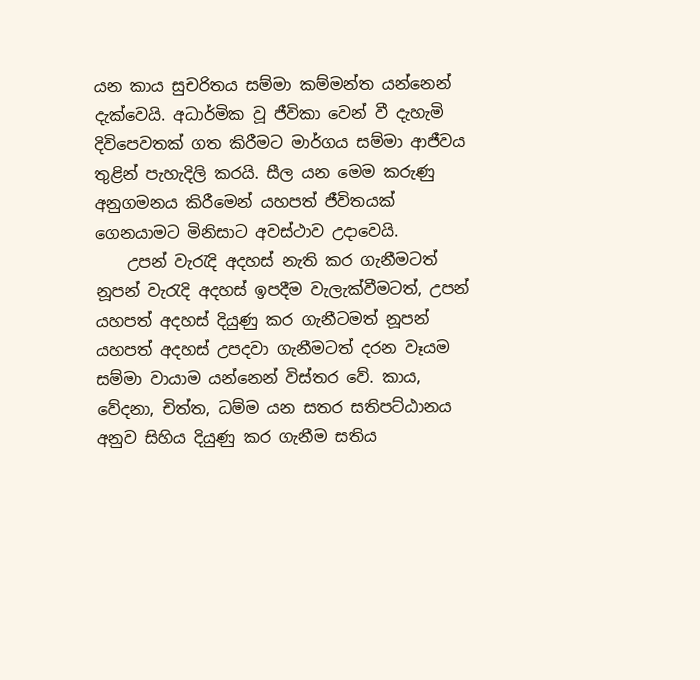යන කාය සුචරිතය සම්මා කම්මන්ත යන්නෙන් දැක්වෙයි. අධාර්මික වූ ජීවිකා වෙන් වී දැහැමි දිවිපෙවතක් ගත කිරීමට මාර්ගය සම්මා ආජීවය තුළින් පැහැදිලි කරයි. සීල යන මෙම කරුණු අනුගමනය කිරීමෙන් යහපත් ජීවිතයක් ගෙනයාමට මිනිසාට අවස්ථාව උදාවෙයි.
    උපන් වැරැදි අදහස් නැති කර ගැනීමටත් නූපන් වැරැදි අදහස් ඉපදීම වැලැක්වීමටත්, උපන් යහපත් අදහස් දියුණු කර ගැනීටමත් නූපන් යහපත් අදහස් උපදවා ගැනීමටත් දරන වෑයම සම්මා වායාම යන්නෙන් විස්තර වේ. කාය, වේදනා, චිත්ත, ධම්ම යන සතර සතිපට්ඨානය අනුව සිහිය දියුණු කර ගැනීම සතිය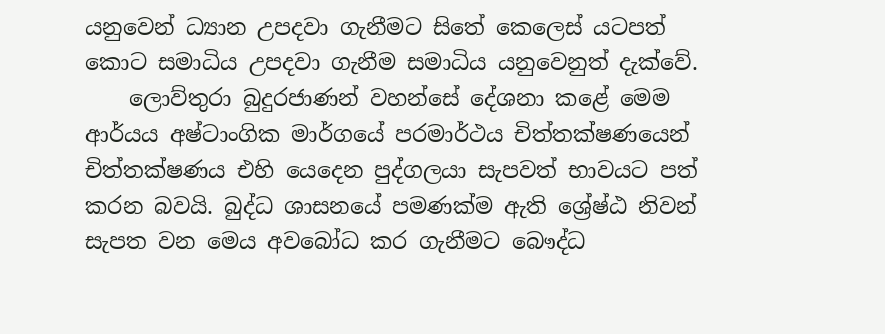යනුවෙන් ධ්‍යාන උපදවා ගැනීමට සිතේ කෙලෙස් යටපත් කොට සමාධිය උපදවා ගැනීම සමාධිය යනුවෙනුත් දැක්වේ.
    ලොව්තුරා බුදුරජාණන් වහන්සේ දේශනා කළේ මෙම ආර්යය අෂ්ටාංගික මාර්ගයේ පරමාර්ථය චිත්තක්ෂණයෙන් චිත්තක්ෂණය එහි යෙදෙන පුද්ගලයා සැපවත් භාවයට පත් කරන බවයි. බුද්ධ ශාසනයේ පමණක්ම ඇති ශ්‍රේෂ්ඨ නිවන් සැපත වන මෙය අවබෝධ කර ගැනීමට බෞද්ධ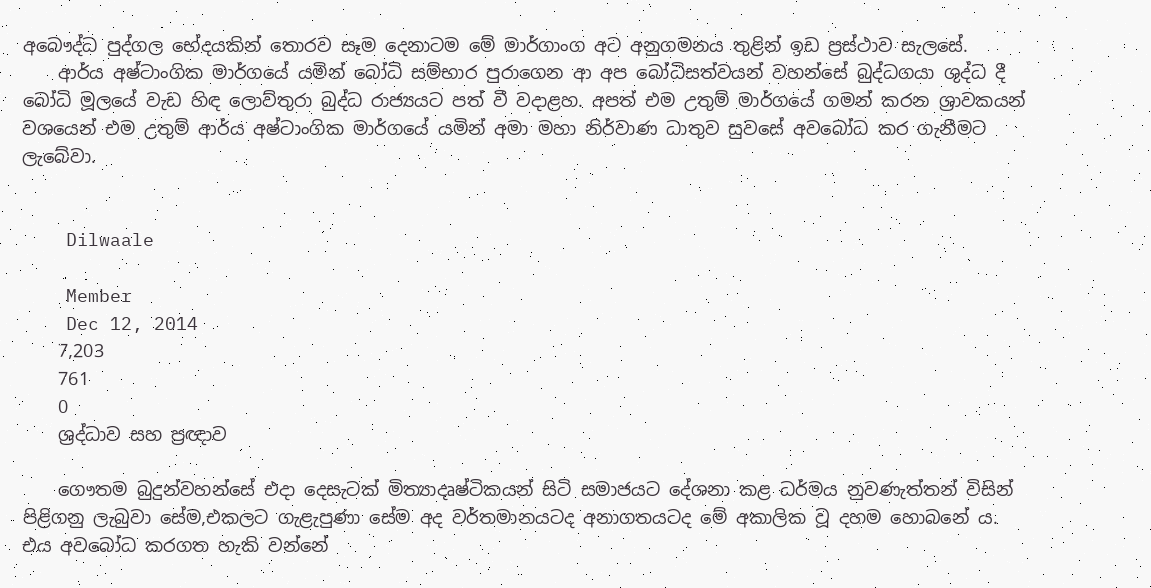අබෞද්ධ පුද්ගල භේදයකින් තොරව සෑම දෙනාටම මේ මාර්ගාංග අට අනුගමනය තුළින් ඉඩ ප්‍රස්ථාව සැලසේ.
    ආර්ය අෂ්ටාංගික මාර්ගයේ යමින් බෝධි සම්භාර පුරාගෙන ආ අප බෝධිසත්වයන් වහන්සේ බුද්ධගයා ශුද්ධ දී බෝධි මූලයේ වැඩ හිඳ ලොව්තුරා බුද්ධ රාජ්‍යයට පත් වී වදාළහ. අපත් එම උතුම් මාර්ගයේ ගමන් කරන ශ්‍රාවකයන් වශයෙන් එම උතුම් ආර්ය අෂ්ටාංගික මාර්ගයේ යමින් අමා මහා නිර්වාණ ධාතුව සුවසේ අවබෝධ කර ගැනීමට ලැබේවා.


    Dilwaale

    Member
    Dec 12, 2014
    7,203
    761
    0
    ශ්‍රද්ධාව සහ ප්‍රඥාව

    ගෞතම බුදුන්වහන්සේ එදා දෙසැටක් මිත්‍යාදෘෂ්ටිකයන් සිටි සමාජයට දේශනා කළ ධර්මය නුවණැත්තන් විසින් පිළිගනු ලැබුවා සේම,එකලට ගැළැපුණා සේම අද වර්තමානයටද අනාගතයටද මේ අකාලික වූ දහම හොබනේ ය. එය අවබෝධ කරගත හැකි වන්නේ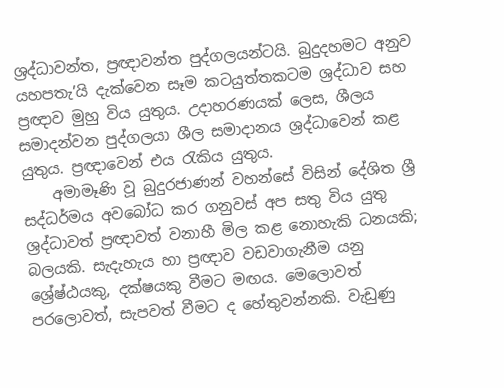ශ්‍රද්ධාවන්ත, ප්‍රඥාවන්ත පුද්ගලයන්ටයි. බුදුදහමට අනුව යහපතැ’යි දැක්වෙන සෑම කටයුත්තකටම ශ්‍රද්ධාව සහ ප්‍රඥාව මුහු විය යුතුය. උදාහරණයක් ලෙස, ශීලය සමාදන්වන පුද්ගලයා ශීල සමාදානය ශ්‍රද්ධාවෙන් කළ යුතුය. ප්‍රඥාවෙන් එය රැකිය යුතුය.
    අමාමෑණි වූ බුදුරජාණන් වහන්සේ විසින් දේශිත ශ්‍රී සද්ධර්මය අවබෝධ කර ගනුවස් අප සතු විය යුතු ශ්‍රද්ධාවත් ප්‍රඥාවත් වනාහී මිල කළ නොහැකි ධනයකි; බලයකි. සැදැහැය හා ප්‍රඥාව වඩවාගැනීම යනු ශ්‍රේෂ්ඨයකු, දක්ෂයකු වීමට මඟය. මෙලොවත් පරලොවත්, සැපවත් වීමට ද හේතුවන්නකි. වැඩුණු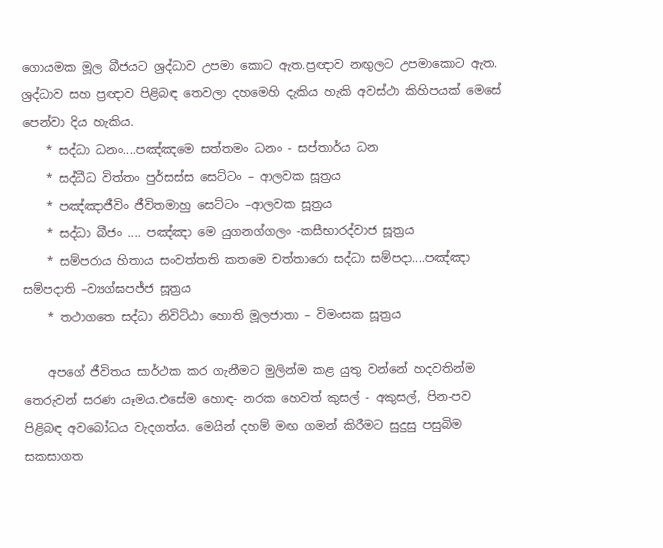ගොයමක මූල බීජයට ශ්‍රද්ධාව උපමා කොට ඇත.ප්‍රඥාව නඟුලට උපමාකොට ඇත. ශ්‍රද්ධාව සහ ප්‍රඥාව පිළිබඳ තෙවලා දහමෙහි දැකිය හැකි අවස්ථා කිහිපයක් මෙසේ පෙන්වා දිය හැකිය.
    * සද්ධා ධනං....පඤ්ඤමෙ සත්තමං ධනං - සප්තාර්ය ධන
    * සද්ධීධ විත්තං පුර්සස්ස සෙට්ටං – ආලවක සූත්‍රය
    * පඤ්ඤාජීවිං ජීවිතමාහු සෙට්ටං –ආලවක සූත්‍රය
    * සද්ධා බීජං .... පඤ්ඤා මෙ යුගනග්ගලං -කසීභාරද්වාජ සූත්‍රය
    * සම්පරාය හිතාය සංවත්තති කතමෙ චත්තාරො සද්ධා සම්පදා....පඤ්ඤා සම්පදාති –ව්‍යග්ඝපජ්ජ සූත්‍රය
    * තථාගතෙ සද්ධා නිවිට්ඨා හොති මූලජාතා – විමංසක සූත්‍රය

    අපගේ ජීවිතය සාර්ථක කර ගැනීමට මුලින්ම කළ යුතු වන්නේ හදවතින්ම තෙරුවන් සරණ යෑමය.එසේම හොඳ- නරක හෙවත් කුසල් - අකුසල්, පින-පව පිළිබඳ අවබෝධය වැදගත්ය. මෙයින් දහම් මඟ ගමන් කිරීමට සුදුසු පසුබිම සකසාගත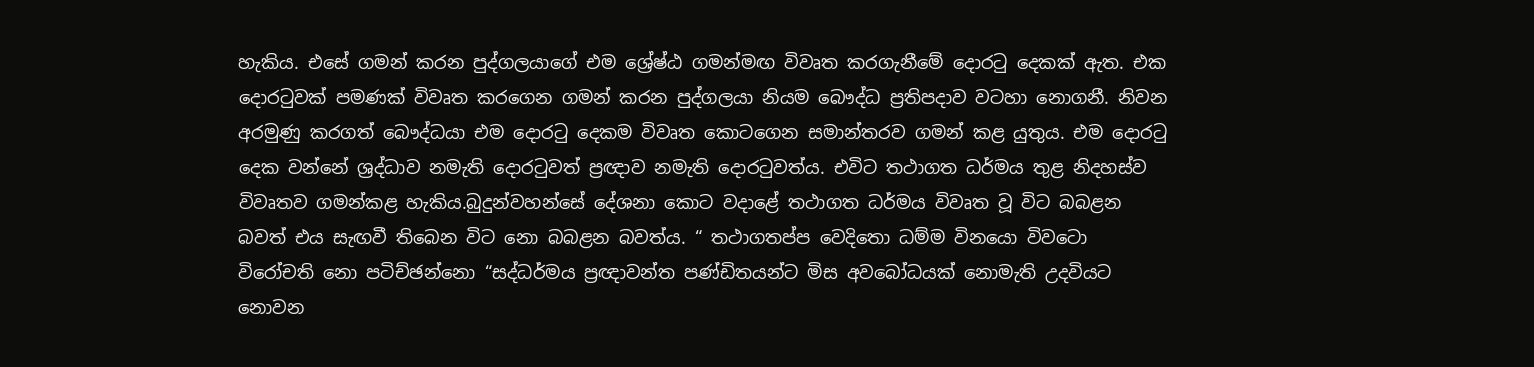හැකිය. එසේ ගමන් කරන පුද්ගලයාගේ එම ශ්‍රේෂ්ඨ ගමන්මඟ විවෘත කරගැනීමේ දොරටු දෙකක් ඇත. එක දොරටුවක් පමණක් විවෘත කරගෙන ගමන් කරන පුද්ගලයා නියම බෞද්ධ ප්‍රතිපදාව වටහා නොගනී. නිවන අරමුණු කරගත් බෞද්ධයා එම දොරටු දෙකම විවෘත කොටගෙන සමාන්තරව ගමන් කළ යුතුය. එම දොරටු දෙක වන්නේ ශ්‍රද්ධාව නමැති දොරටුවත් ප්‍රඥාව නමැති දොරටුවත්ය. එවිට තථාගත ධර්මය තුළ නිදහස්ව විවෘතව ගමන්කළ හැකිය.බුදුන්වහන්සේ දේශනා කොට වදාළේ තථාගත ධර්මය විවෘත වූ විට බබළන බවත් එය සැඟවී තිබෙන විට නො බබළන බවත්ය. “ තථාගතප්ප වෙදිතො ධම්ම විනයො විවටො විරෝචති නො පටිච්ඡන්නො “සද්ධර්මය ප්‍රඥාවන්ත පණ්ඩිතයන්ට මිස අවබෝධයක් නොමැති උදවියට නොවන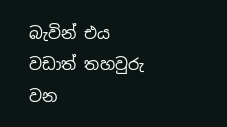බැවින් එය වඩාත් තහවුරු වන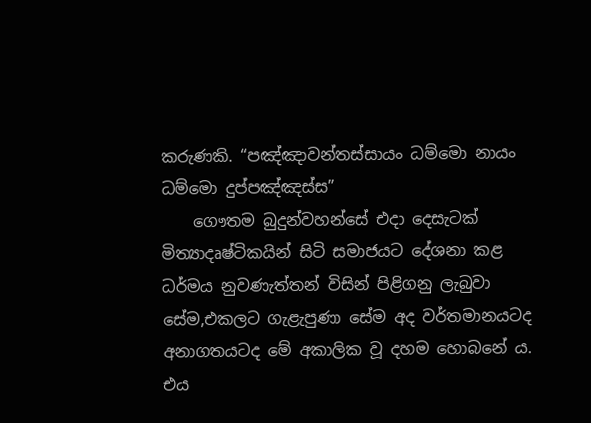කරුණකි. “පඤ්ඤාවන්තස්සායං ධම්මො නායං ධම්මො දුප්පඤ්ඤස්ස”
    ගෞතම බුදුන්වහන්සේ එදා දෙසැටක් මිත්‍යාදෘෂ්ටිකයින් සිටි සමාජයට දේශනා කළ ධර්මය නුවණැත්තන් විසින් පිළිගනු ලැබුවා සේම,එකලට ගැළැපුණා සේම අද වර්තමානයටද අනාගතයටද මේ අකාලික වූ දහම හොබනේ ය. එය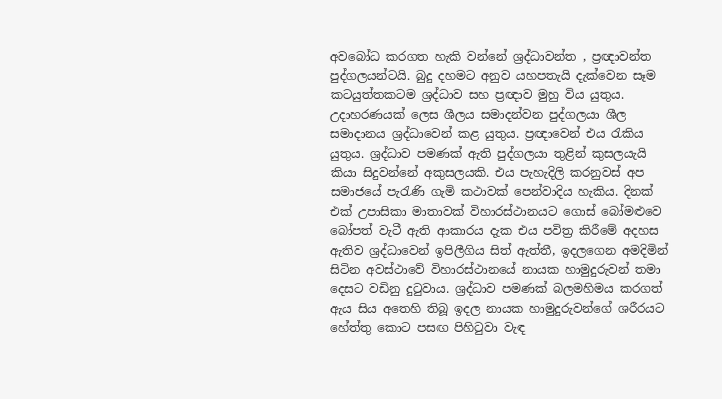අවබෝධ කරගත හැකි වන්නේ ශ්‍රද්ධාවන්ත , ප්‍රඥාවන්ත පුද්ගලයන්ටයි. බුදු දහමට අනුව යහපතැයි දැක්වෙන සෑම කටයුත්තකටම ශ්‍රද්ධාව සහ ප්‍රඥාව මුහු විය යුතුය. උදාහරණයක් ලෙස ශීලය සමාදන්වන පුද්ගලයා ශීල සමාදානය ශ්‍රද්ධාවෙන් කළ යුතුය. ප්‍රඥාවෙන් එය රැකිය යුතුය. ශ්‍රද්ධාව පමණක් ඇති පුද්ගලයා තුළින් කුසලයැයි කියා සිදුවන්නේ අකුසලයකි. එය පැහැදිලි කරනුවස් අප සමාජයේ පැරැණි ගැමි කථාවක් පෙන්වාදිය හැකිය. දිනක් එක් උපාසිකා මාතාවක් විහාරස්ථානයට ගොස් බෝමළුවෙ බෝපත් වැටී ඇති ආකාරය දැක එය පවිත්‍ර කිරීමේ අදහස ඇතිව ශ්‍රද්ධාවෙන් ඉපිලීගිය සිත් ඇත්තී, ඉදලගෙන අමදිමින් සිටින අවස්ථාවේ විහාරස්ථානයේ නායක හාමුදුරුවන් තමා දෙසට වඩිනු දුටුවාය. ශ්‍රද්ධාව පමණක් බලමහිමය කරගත් ඇය සිය අතෙහි තිබූ ඉදල නායක හාමුදුරුවන්ගේ ශරීරයට හේත්තු කොට පසඟ පිහිටුවා වැඳ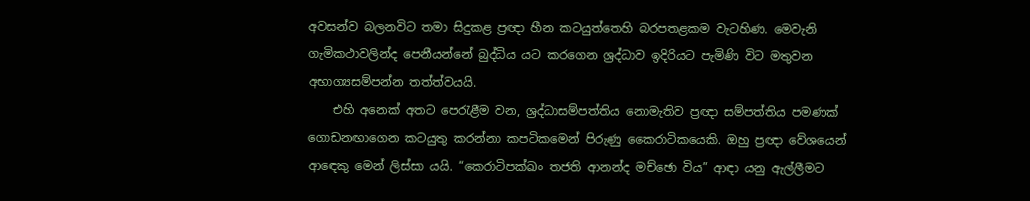අවසන්ව බලනවිට තමා සිදුකළ ප්‍රඥා හීන කටයුත්තෙහි බරපතළකම වැටහිණ. මෙවැනි ගැමිකථාවලින්ද පෙනීයන්නේ බුද්ධිය යට කරගෙන ශ්‍රද්ධාව ඉදිරියට පැමිණි විට මතුවන අභාග්‍යසම්පන්න තත්ත්වයයි.
    එහි අනෙක් අතට පෙරැළීම වන, ශ්‍රද්ධාසම්පත්තිය නොමැතිව ප්‍රඥා සම්පත්තිය පමණක් ගොඩනඟාගෙන කටයුතු කරන්නා කපටිකමෙන් පිරුණු කෛරාටිකයෙකි. ඔහු ප්‍රඥා වේශයෙන් ආඳෙකු මෙන් ලිස්සා යයි. “කෙරාටිපක්ඛං තජති ආනන්ද මච්ඡො විය” ආඳා යනු ඇල්ලීමට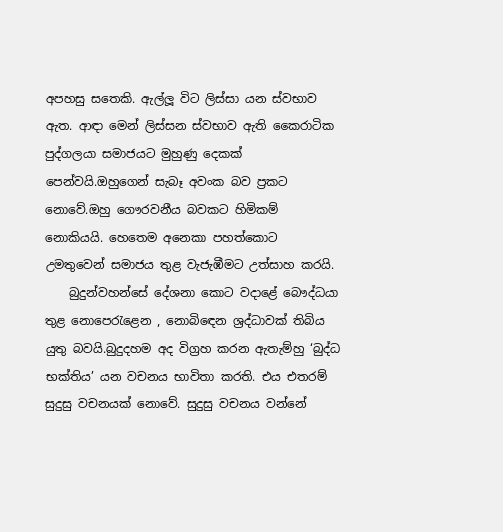අපහසු සතෙකි. ඇල්ලූ විට ලිස්සා යන ස්වභාව ඇත. ආඳා මෙන් ලිස්සන ස්වභාව ඇති කෛරාටික පුද්ගලයා සමාජයට මුහුණු දෙකක් පෙන්වයි.ඔහුගෙන් සැබෑ අවංක බව ප්‍රකට නොවේ.ඔහු ගෞරවනීය බවකට හිමිකම් නොකියයි. හෙතෙම අනෙකා පහත්කොට උමතුවෙන් සමාජය තුළ වැජැඹීමට උත්සාහ කරයි.
    බුදුන්වහන්සේ දේශනා කොට වදාළේ බෞද්ධයා තුළ නොපෙරැළෙන , නොබිඳෙන ශ්‍රද්ධාවක් තිබිය යුතු බවයි.බුදුදහම අද විග්‍රහ කරන ඇතැම්හු ‘බුද්ධ භක්තිය’ යන වචනය භාවිතා කරති. එය එතරම් සුදුසු වචනයක් නොවේ. සුදුසු වචනය වන්නේ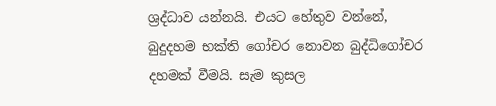ශ්‍රද්ධාව යන්නයි. එයට හේතුව වන්නේ, බුදුදහම භක්ති ගෝචර නොවන බුද්ධිගෝචර දහමක් වීමයි. සැම කුසල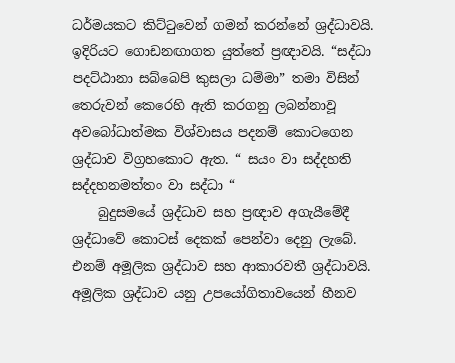ධර්මයකට කිට්ටුවෙන් ගමන් කරන්නේ ශ්‍රද්ධාවයි. ඉදිරියට ගොඩනඟාගත යුත්තේ ප්‍රඥාවයි. “සද්ධා පදට්ඨානා සබ්බෙපි කුසලා ධම්මා” තමා විසින් තෙරුවන් කෙරෙහි ඇති කරගනු ලබන්නාවූ අවබෝධාත්මක විශ්වාසය පදනම් කොටගෙන ශ්‍රද්ධාව විග්‍රහකොට ඇත. “ සයං වා සද්දහති සද්දහනමත්තං වා සද්ධා “
    බුදුසමයේ ශ්‍රද්ධාව සහ ප්‍රඥාව අගැයීමේදී ශ්‍රද්ධාවේ කොටස් දෙකක් පෙන්වා දෙනු ලැබේ. එනම් අමූලික ශ්‍රද්ධාව සහ ආකාරවතී ශ්‍රද්ධාවයි. අමූලික ශ්‍රද්ධාව යනු උපයෝගිතාවයෙන් හීනව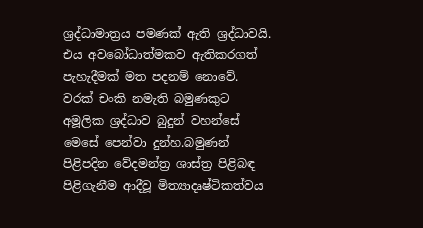ශ්‍රද්ධාමාත්‍රය පමණක් ඇති ශ්‍රද්ධාවයි. එය අවබෝධාත්මකව ඇතිකරගත් පැහැදීමක් මත පදනම් නොවේ. වරක් චංකි නමැති බමුණකුට අමූලික ශ්‍රද්ධාව බුදුන් වහන්සේ මෙසේ පෙන්වා දුන්හ.බමුණන් පිළිපදින වේදමන්ත්‍ර ශාස්ත්‍ර පිළිබඳ පිළිගැනීම ආදීවූ මිත්‍යාදෘෂ්ටිකත්වය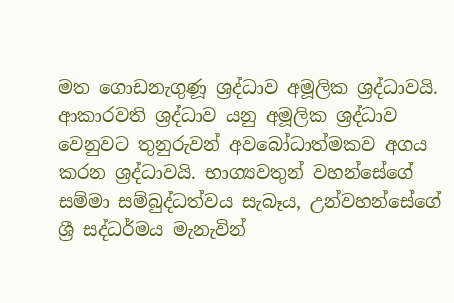මත ගොඩනැගුණූ ශ්‍රද්ධාව අමූලික ශ්‍රද්ධාවයි. ආකාරවති ශ්‍රද්ධාව යනු අමූලික ශ්‍රද්ධාව වෙනුවට තුනුරුවන් අවබෝධාත්මකව අගය කරන ශ්‍රද්ධාවයි. භාග්‍යවතුන් වහන්සේගේ සම්මා සම්බුද්ධත්වය සැබෑය, උන්වහන්සේගේ ශ්‍රී සද්ධර්මය මැනැවින්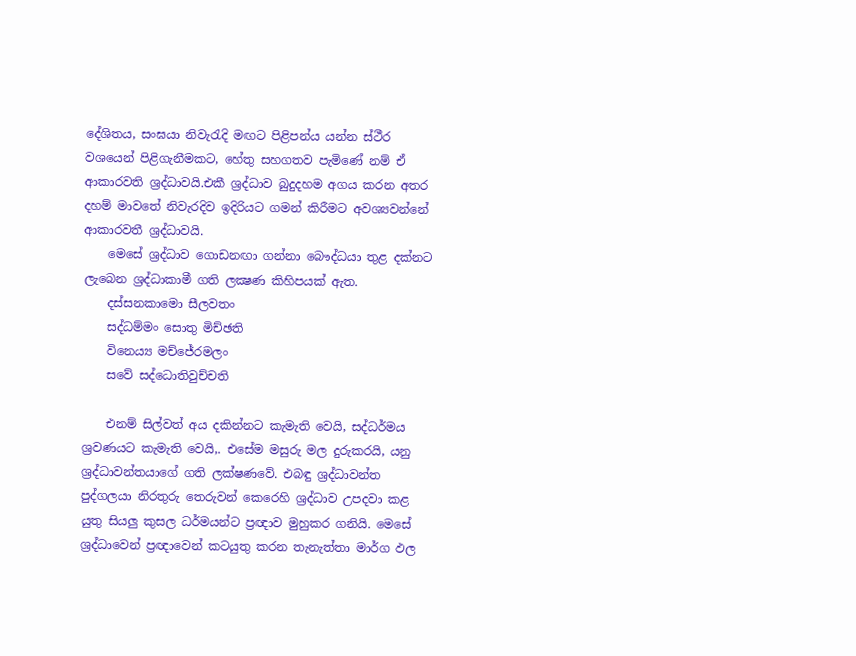දේශිතය, සංඝයා නිවැරැදි මඟට පිළිපන්ය යන්න ස්ථීර වශයෙන් පිළිගැනීමකට, හේතු සහගතව පැමිණේ නම් ඒ ආකාරවති ශ්‍රද්ධාවයි.එකී ශ්‍රද්ධාව බුදුදහම අගය කරන අතර දහම් මාවතේ නිවැරදිව ඉදිරියට ගමන් කිරීමට අවශ්‍යවන්නේ ආකාරවතී ශ්‍රද්ධාවයි.
    මෙසේ ශ්‍රද්ධාව ගොඩනඟා ගන්නා බෞද්ධයා තුළ දක්නට ලැබෙන ශ්‍රද්ධාකාමී ගති ලක්‍ෂණ කිහිපයක් ඇත.
    දස්සනකාමො සීලවතං
    සද්ධම්මං සොතු මිච්ඡති
    විනෙය්‍ය මච්ජේරමලං
    සවේ සද්ධොතිවුච්චති

    එනම් සිල්වත් අය දකින්නට කැමැති වෙයි, සද්ධර්මය ශ්‍රවණයට කැමැති වෙයි,. එසේම මසුරු මල දුරුකරයි, යනු ශ්‍රද්ධාවන්තයාගේ ගති ලක්ෂණවේ. එබඳු ශ්‍රද්ධාවන්ත පුද්ගලයා නිරතුරු තෙරුවන් කෙරෙහි ශ්‍රද්ධාව උපදවා කළ යුතු සියලු කුසල ධර්මයන්ට ප්‍රඥාව මුහුකර ගනියි. මෙසේ ශ්‍රද්ධාවෙන් ප්‍රඥාවෙන් කටයුතු කරන තැනැත්තා මාර්ග ඵල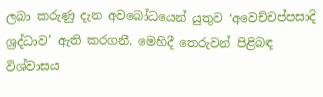ලබා කරුණු දැන අවබෝධයෙන් යුතුව ‘අවෙච්චප්පසාදි ශ්‍රද්ධාව’ ඇති කරගනී. මෙහිදී තෙරුවන් පිළිබඳ විශ්වාසය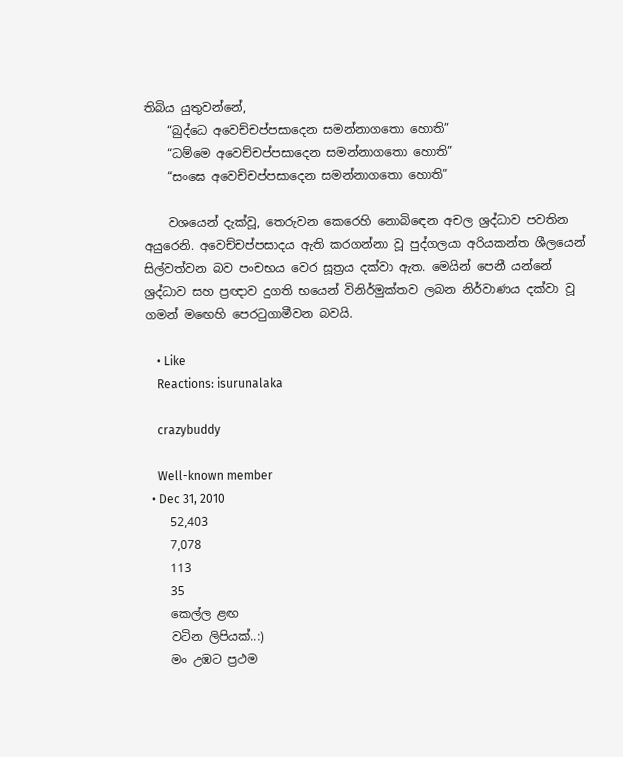තිබිය යුතුවන්නේ,
    “බුද්ධෙ අවෙච්චප්පසාදෙන සමන්නාගතො හොති”
    “ධම්මෙ අවෙච්චප්පසාදෙන සමන්නාගතො හොති”
    “සංඝෙ අවෙච්චප්පසාදෙන සමන්නාගතො හොති”

    වශයෙන් දැක්වූ, තෙරුවන කෙරෙහි නොබිඳෙන අචල ශ්‍රද්ධාව පවතින අයුරෙනි. අවෙච්චප්පසාදය ඇති කරගන්නා වූ පුද්ගලයා අරියකන්ත ශීලයෙන් සිල්වත්වන බව පංචභය වෙර සූත්‍රය දක්වා ඇත. මෙයින් පෙනී යන්නේ ශ්‍රද්ධාව සහ ප්‍රඥාව දුගති භයෙන් විනිර්මුක්තව ලබන නිර්වාණය දක්වා වූ ගමන් මඟෙහි පෙරටුගාමීවන බවයි.

    • Like
    Reactions: isurunalaka

    crazybuddy

    Well-known member
  • Dec 31, 2010
    52,403
    7,078
    113
    35
    කෙල්ල ළඟ
    වටින ලිපියක්..:)
    මං උඹට ප්‍රථම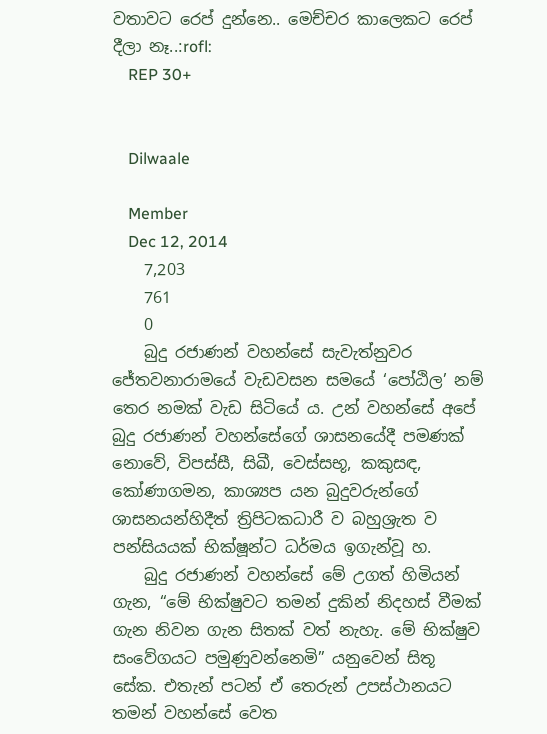වතාවට රෙප් දුන්නෙ.. මෙච්චර කාලෙකට රෙප් දීලා නෑ..:rofl:
    REP 30+


    Dilwaale

    Member
    Dec 12, 2014
    7,203
    761
    0
    බුදු රජාණන් වහන්සේ සැවැත්නුවර ජේතවනාරාමයේ වැඩවසන සමයේ ‘පෝඨිල’ නම් තෙර නමක් වැඩ සිටියේ ය. උන් වහන්සේ අපේ බුදු රජාණන් වහන්සේගේ ශාසනයේදී පමණක් නොවේ, විපස්සී, සිඛී, වෙස්සභූ, කකුසඳ, කෝණාගමන, කාශ්‍යප යන බුදුවරුන්ගේ ශාසනයන්හිදීත් ත්‍රිපිටකධාරී ව බහුශ්‍රැත ව පන්සියයක් භික්ෂූන්ට ධර්මය ඉගැන්වූ හ.
    බුදු රජාණන් වහන්සේ මේ උගත් හිමියන් ගැන, “මේ භික්ෂුවට තමන් දුකින් නිදහස් වීමක් ගැන නිවන ගැන සිතක් වත් නැහැ. මේ භික්ෂුව සංවේගයට පමුණුවන්නෙමි” යනුවෙන් සිතූ සේක. එතැන් පටන් ඒ තෙරුන් උපස්ථානයට තමන් වහන්සේ වෙත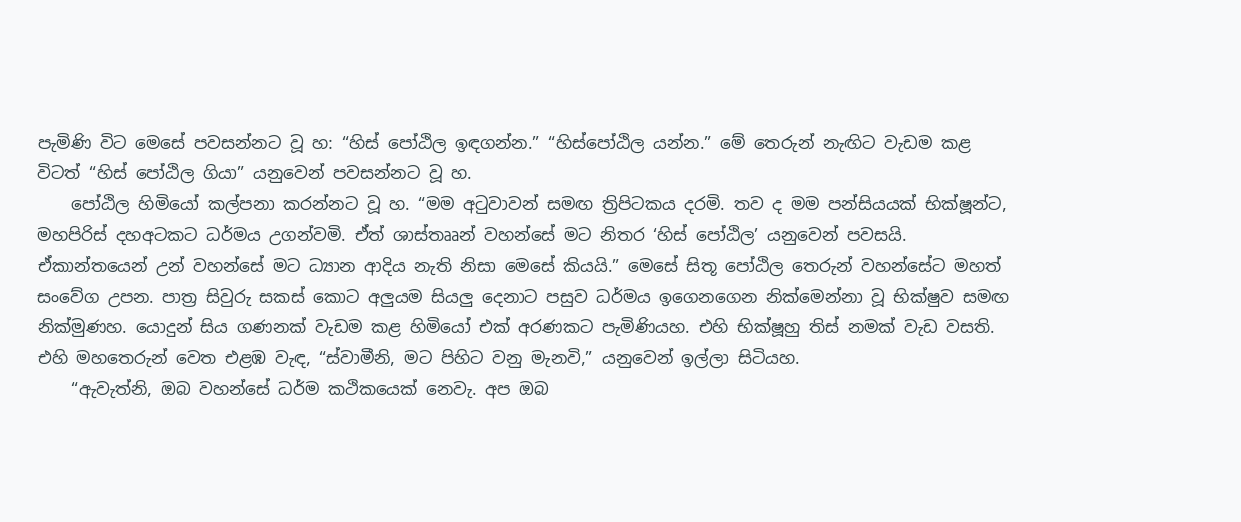පැමිණි විට මෙසේ පවසන්නට වූ හ: “හිස් පෝඨිල ඉඳගන්න.” “හිස්පෝඨිල යන්න.” මේ තෙරුන් නැඟිට වැඩම කළ විටත් “හිස් පෝඨිල ගියා” යනුවෙන් පවසන්නට වූ හ.
    පෝඨිල හිමියෝ කල්පනා කරන්නට වූ හ. “මම අටුවාවන් සමඟ ත්‍රිපිටකය දරමි. තව ද මම පන්සියයක් භික්ෂූන්ට, මහපිරිස් දහඅටකට ධර්මය උගන්වමි. ඒත් ශාස්තෲන් වහන්සේ මට නිතර ‘හිස් පෝඨිල’ යනුවෙන් පවසයි. ඒකාන්තයෙන් උන් වහන්සේ මට ධ්‍යාන ආදිය නැති නිසා මෙසේ කියයි.” මෙසේ සිතූ පෝඨිල තෙරුන් වහන්සේට මහත් සංවේග උපන. පාත්‍ර සිවුරු සකස් කොට අලුයම සියලු දෙනාට පසුව ධර්මය ඉගෙනගෙන නික්මෙන්නා වූ භික්ෂුව සමඟ නික්මුණහ. යොදුන් සිය ගණනක් වැඩම කළ හිමියෝ එක් අරණකට පැමිණියහ. එහි භික්ෂූහු තිස් නමක් වැඩ වසති. එහි මහතෙරුන් වෙත එළඹ වැඳ, “ස්වාමීනි, මට පිහිට වනු මැනවි,” යනුවෙන් ඉල්ලා සිටියහ.
    “ඇවැත්නි, ඔබ වහන්සේ ධර්ම කථිකයෙක් නෙවැ. අප ඔබ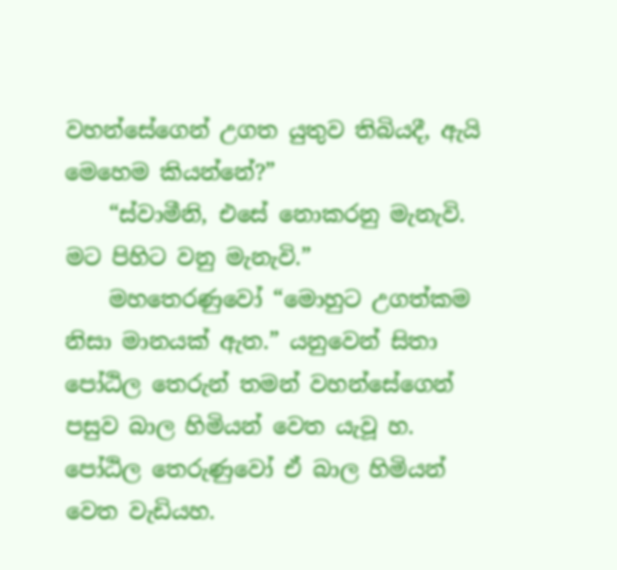වහන්සේගෙන් උගත යුතුව තිබියදී, ඇයි මෙහෙම කියන්නේ?”
    “ස්වාමීනි, එසේ නොකරනු මැනැවි. මට පිහිට වනු මැනැවි.”
    මහතෙරණුවෝ “මොහුට උගත්කම නිසා මානයක් ඇත.” යනුවෙන් සිතා පෝඨිල තෙරුන් තමන් වහන්සේගෙන් පසුව බාල හිමියන් වෙත යැවූ හ. පෝඨිල තෙරුණුවෝ ඒ බාල හිමියන් වෙත වැඩියහ.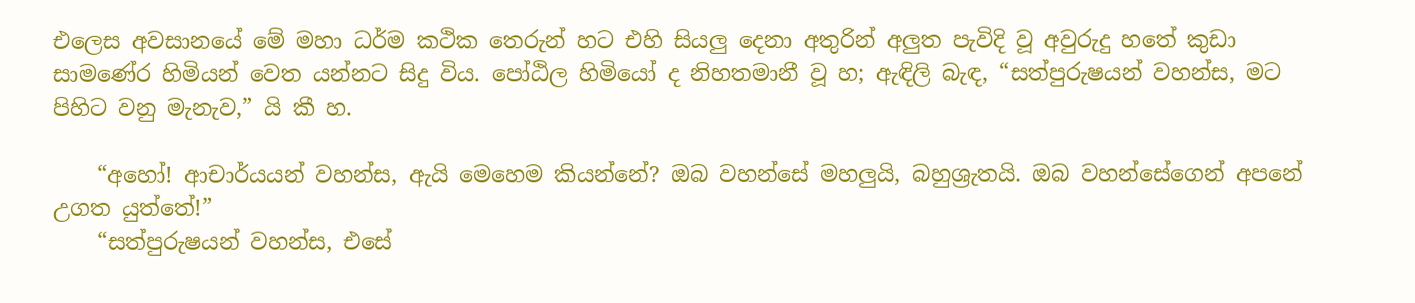එලෙස අවසානයේ මේ මහා ධර්ම කථික තෙරුන් හට එහි සියලු දෙනා අතුරින් අලුත පැවිදි වූ අවුරුදු හතේ කුඩා සාමණේර හිමියන් වෙත යන්නට සිදු විය. පෝඨිල හිමියෝ ද නිහතමානී වූ හ; ඇඳිලි බැඳ, “සත්පුරුෂයන් වහන්ස, මට පිහිට වනු මැනැව,” යි කී හ.

    “අහෝ! ආචාර්යයන් වහන්ස, ඇයි මෙහෙම කියන්නේ? ඔබ වහන්සේ මහලුයි, බහුශ්‍රැතයි. ඔබ වහන්සේගෙන් අපනේ උගත යුත්තේ!”
    “සත්පුරුෂයන් වහන්ස, එසේ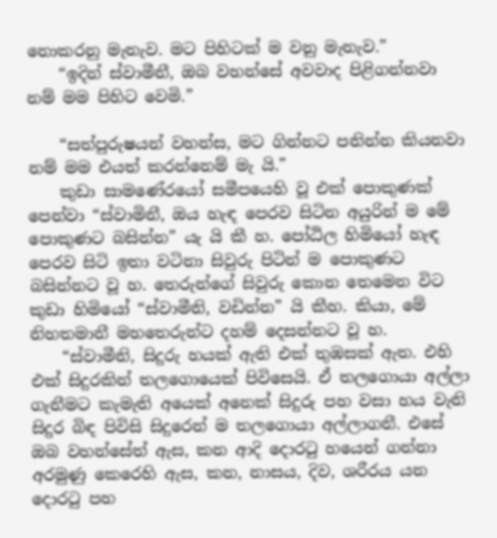නොකරනු මැනැව. මට පිහිටක් ම වනු මැනැව.”
    “ඉදින් ස්වාමීනී, ඔබ වහන්සේ අවවාද පිළිගන්නවා නම් මම පිහිට වෙමි.”

    “සත්පුරුෂයන් වහන්ස, මට ගින්නට පනින්න කියනවා නම් මම එයත් කරන්නෙම් මැ යි.”
    කුඩා සාමණේරයෝ සමීපයෙහි වූ එක් පොකුණක් පෙන්වා “ස්වාමිනී, ඔය හැඳ පෙරව සිටින අයුරින් ම මේ පොකුණට බසින්න” යැ යි කී හ. පෝඨිල හිමියෝ හැඳ පෙරව සිටි ඉතා වටිනා සිවුරු පිටින් ම පොකුණට බසින්නට වූ හ. තෙරුන්ගේ සිවුරු කොන තෙමෙන විට කුඩා හිමියෝ “ස්වාමීනි, වඩින්න” යි කීහ. කියා, මේ නිහතමානී මහතෙරුන්ට දහම් දෙසන්නට වූ හ.
    “ස්වාමීනි, සිදුරු හයක් ඇති එක් තුඹසක් ඇත. එහි එක් සිදුරකින් තලගොයෙක් පිවිසෙයි. ඒ තලගොයා අල්ලා ගැනීමට කැමැති අයෙක් අනෙක් සිදුරු පහ වසා හය වැනි සිදුර බිඳ පිවිසි සිදුරෙන් ම තලගොයා අල්ලාගනී. එසේ ඔබ වහන්සේත් ඇස, කන ආදි දොරටු හයෙන් ගන්නා අරමුණු කෙරෙහි ඇස, කන, නාසය, දිව, ශරීරය යන දොරටු පහ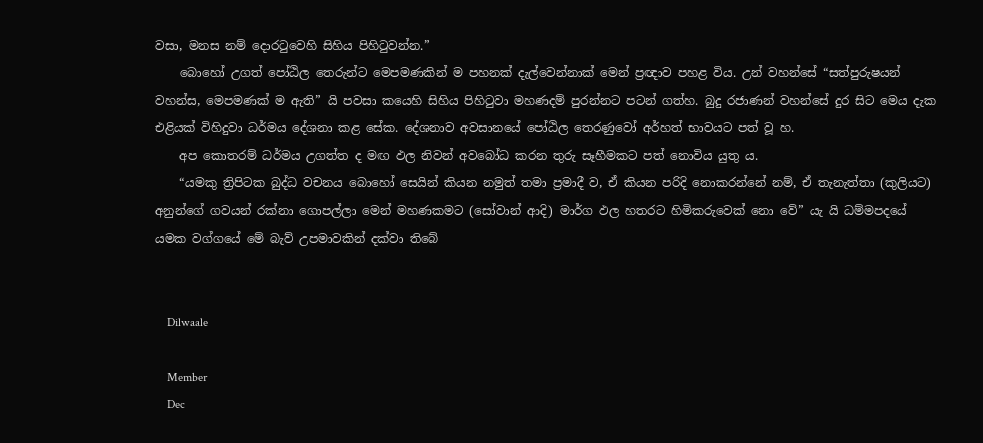වසා, මනස නම් දොරටුවෙහි සිහිය පිහිටුවන්න.”
    බොහෝ උගත් පෝඨිල තෙරුන්ට මෙපමණකින් ම පහනක් දැල්වෙන්නාක් මෙන් ප්‍රඥාව පහළ විය. උන් වහන්සේ “සත්පුරුෂයන් වහන්ස, මෙපමණක් ම ඇති” යි පවසා කයෙහි සිහිය පිහිටුවා මහණදම් පුරන්නට පටන් ගත්හ. බුදු රජාණන් වහන්සේ දුර සිට මෙය දැක එළියක් විහිදුවා ධර්මය දේශනා කළ සේක. දේශනාව අවසානයේ පෝඨිල තෙරණුවෝ අර්හත් භාවයට පත් වූ හ.
    අප කොතරම් ධර්මය උගත්ත ද මඟ ඵල නිවන් අවබෝධ කරන තුරු සෑහීමකට පත් නොවිය යුතු ය.
    “යමකු ත්‍රිපිටක බුද්ධ වචනය බොහෝ සෙයින් කියන නමුත් තමා ප්‍රමාදී ව, ඒ කියන පරිදි නොකරන්නේ නම්, ඒ තැනැත්තා (කුලියට) අනුන්ගේ ගවයන් රක්නා ගොපල්ලා මෙන් මහණකමට (සෝවාන් ආදි) මාර්ග ඵල හතරට හිමිකරුවෙක් නො වේ” යැ යි ධම්මපදයේ යමක වග්ගයේ මේ බැව් උපමාවකින් දක්වා තිබේ


    Dilwaale

    Member
    Dec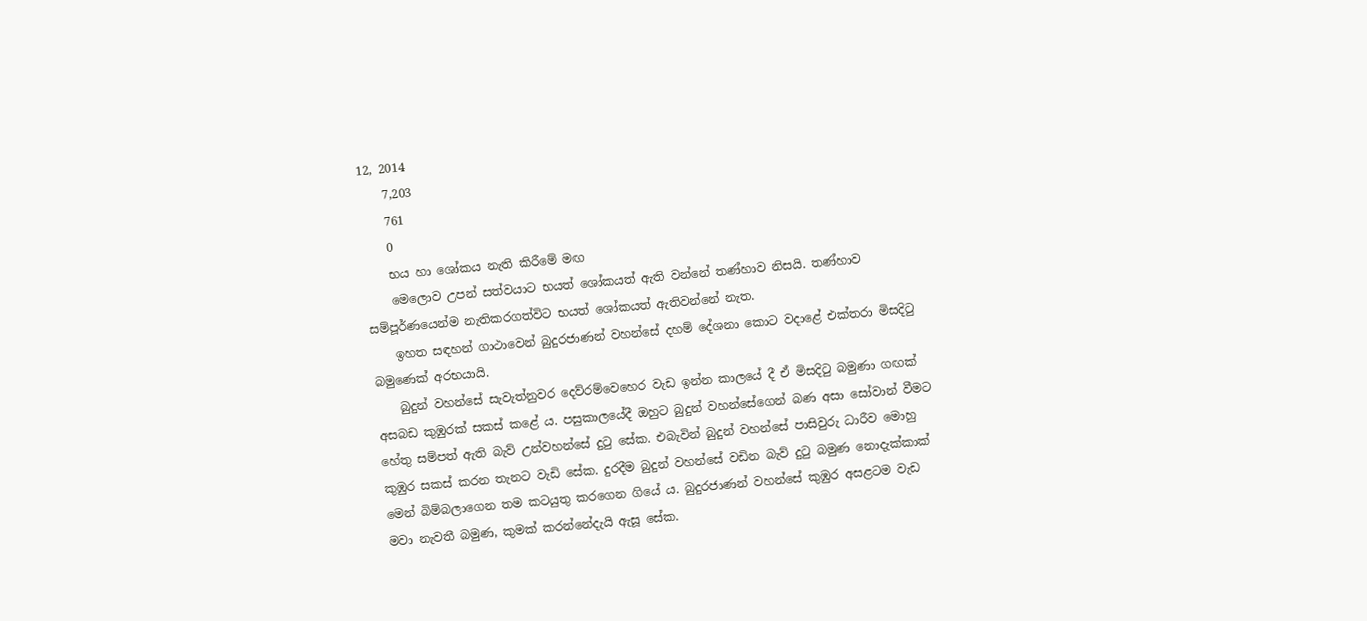12, 2014
    7,203
    761
    0
    භය හා ශෝකය නැති කිරීමේ මඟ
    මෙලොව උපන් සත්වයාට භයත් ශෝකයත් ඇති වන්නේ තණ්හාව නිසයි. තණ්හාව සම්පූර්ණයෙන්ම නැතිකරගත්විට භයත් ශෝකයත් ඇතිවන්නේ නැත.
    ඉහත සඳහන් ගාථාවෙන් බුදුරජාණන් වහන්සේ දහම් දේශනා කොට වදාළේ එක්තරා මිසදිටු බමුණෙක් අරභයායි.
    බුදුන් වහන්සේ සැවැත්නුවර දෙව්රම්වෙහෙර වැඩ ඉන්න කාලයේ දී ඒ මිසදිටු බමුණා ගඟක් අසබඩ කුඹුරක් සකස් කළේ ය. පසුකාලයේදී ඔහුට බුදුන් වහන්සේගෙන් බණ අසා සෝවාන් වීමට හේතු සම්පත් ඇති බැව් උන්වහන්සේ දුටු සේක. එබැවින් බුදුන් වහන්සේ පාසිවුරු ධාරීව මොහු කුඹුර සකස් කරන තැනට වැඩි සේක. දුරදීම බුදුන් වහන්සේ වඩින බැව් දුටු බමුණ නොදැක්කාක් මෙන් බිම්බලාගෙන තම කටයුතු කරගෙන ගියේ ය. බුදුරජාණන් වහන්සේ කුඹුර අසළටම වැඩ මවා නැවතී බමුණ, කුමක් කරන්නේදැයි ඇසූ සේක.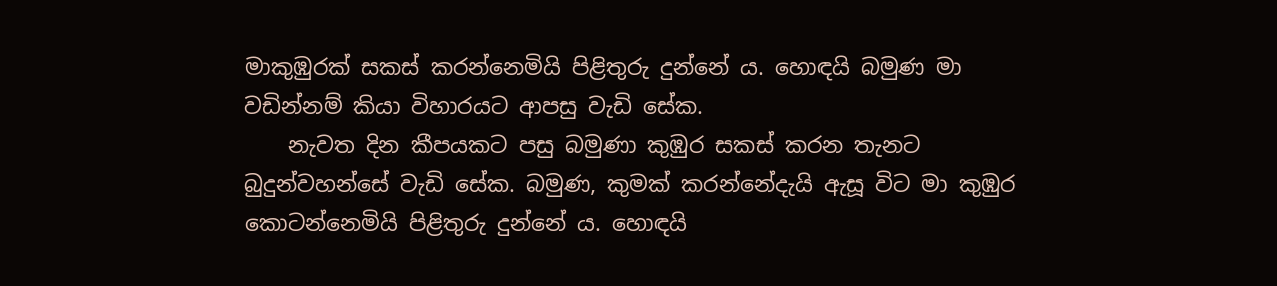මාකුඹුරක් සකස් කරන්නෙමියි පිළිතුරු දුන්නේ ය. හොඳයි බමුණ මා වඩින්නම් කියා විහාරයට ආපසු වැඩි සේක.
    නැවත දින කීපයකට පසු බමුණා කුඹුර සකස් කරන තැනට බුදුන්වහන්සේ වැඩි සේක. බමුණ, කුමක් කරන්නේදැයි ඇසූ විට මා කුඹුර කොටන්නෙමියි පිළිතුරු දුන්නේ ය. හොඳයි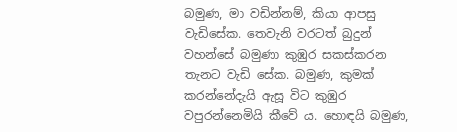බමුණ, මා වඩින්නම්, කියා ආපසු වැඩිසේක. තෙවැනි වරටත් බුදුන් වහන්සේ බමුණා කුඹුර සකස්කරන තැනට වැඩි සේක. බමුණ, කුමක් කරන්නේදැයි ඇසූ විට කුඹුර වපුරන්නෙමියි කීවේ ය. හොඳයි බමුණ,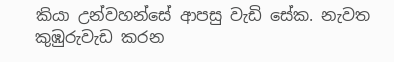කියා උන්වහන්සේ ආපසු වැඩි සේක. නැවත කුඹුරුවැඩ කරන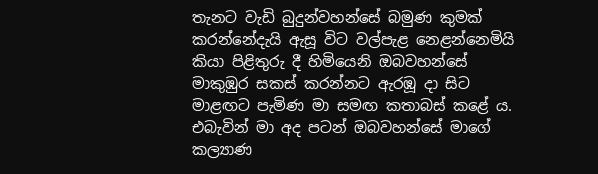තැනට වැඩි බුදුන්වහන්සේ බමුණ කුමක් කරන්නේදැයි ඇසූ විට වල්පැළ නෙළන්නෙමියි කියා පිළිතුරු දී හිමියෙනි ඔබවහන්සේ මාකුඹුර සකස් කරන්නට ඇරඹූ දා සිට මාළඟට පැමිණ මා සමඟ කතාබස් කළේ ය. එබැවින් මා අද පටන් ඔබවහන්සේ මාගේ කල්‍යාණ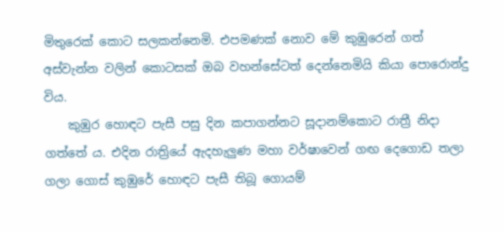මිතුරෙක් කොට සලකන්නෙමි. එපමණක් නොව මේ කුඹුරෙන් ගත් අස්වැන්න වලින් කොටසක් ඔබ වහන්සේටත් දෙන්නෙමියි කියා පොරොන්දු විය.
    කුඹුර හොඳට පැසී පසු දින කපාගන්නට සූදානම්කොට රාත්‍රී නිදා ගත්තේ ය. එදින රාත්‍රියේ ඇදහැලුණ මහා වර්ෂාවෙන් ගඟ දෙගොඩ තලා ගලා ගොස් කුඹුරේ හොඳට පැසී තිබූ ගොයම්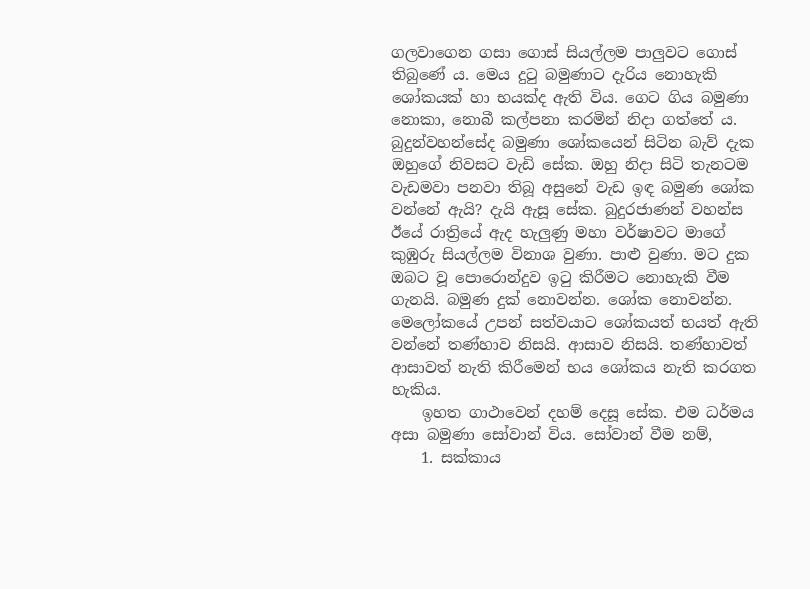ගලවාගෙන ගසා ගොස් සියල්ලම පාලුවට ගොස් තිබුණේ ය. මෙය දුටු බමුණාට දැරිය නොහැකි ශෝකයක් හා භයක්ද ඇති විය. ගෙට ගිය බමුණා නොකා, නොබී කල්පනා කරමින් නිදා ගත්තේ ය. බුදුන්වහන්සේද බමුණා ශෝකයෙන් සිටින බැව් දැක ඔහුගේ නිවසට වැඩි සේක. ඔහු නිදා සිටි තැනටම වැඩමවා පනවා තිබූ අසුනේ වැඩ ඉඳ බමුණ ශෝක වන්නේ ඇයි? දැයි ඇසූ සේක. බුදුරජාණන් වහන්ස ඊයේ රාත්‍රියේ ඇද හැලුණු මහා වර්ෂාවට මාගේ කුඹුරු සියල්ලම විනාශ වුණා. පාළු වුණා. මට දුක ඔබට වූ පොරොන්දුව ඉටු කිරීමට නොහැකි වීම ගැනයි. බමුණ දුක් නොවන්න. ශෝක නොවන්න. මෙලෝකයේ උපන් සත්වයාට ශෝකයත් භයත් ඇති වන්නේ තණ්හාව නිසයි. ආසාව නිසයි. තණ්හාවත් ආසාවත් නැති කිරීමෙන් භය ශෝකය නැති කරගත හැකිය.
    ඉහත ගාථාවෙන් දහම් දෙසූ සේක. එම ධර්මය අසා බමුණා සෝවාන් විය. සෝවාන් වීම නම්,
    1. සක්කාය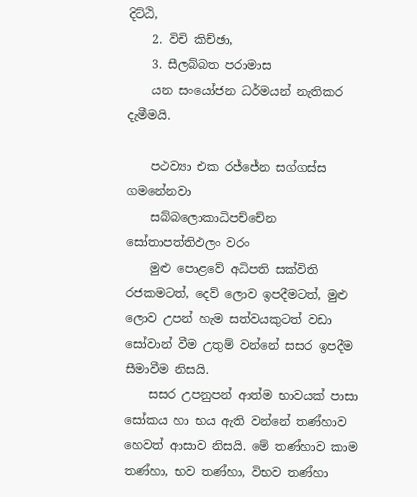දිට්ඨි,
    2. විචි කිච්ඡා,
    3. සීලබ්බත පරාමාස
    යන සංයෝජන ධර්මයන් නැතිකර දැමීමයි.

    පථව්‍යා එක රජ්ජේන සග්ගස්ස ගමනේනවා
    සබ්බලොකාධිපච්චේන සෝතාපත්තිඵලං වරං
    මුළු පොළවේ අධිපති සක්විති රජකමටත්, දෙව් ලොව ඉපදීමටත්, මුළු ලොව උපන් හැම සත්වයකුටත් වඩා සෝවාන් වීම උතුම් වන්නේ සසර ඉපදීම සීමාවීම නිසයි.
    සසර උපනුපන් ආත්ම භාවයක් පාසා සෝකය හා භය ඇති වන්නේ තණ්හාව හෙවත් ආසාව නිසයි. මේ තණ්හාව කාම තණ්හා, භව තණ්හා, විභව තණ්හා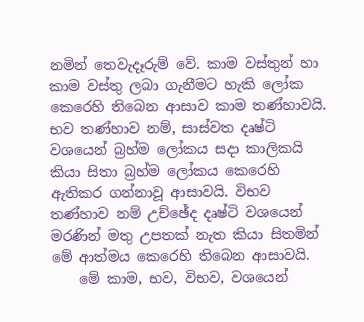නමින් තෙවැදෑරුම් වේ. කාම වස්තුන් හා කාම වස්තු ලබා ගැනීමට හැකි ලෝක කෙරෙහි තිබෙන ආසාව කාම තණ්හාවයි. භව තණ්හාව නම්, සාස්වත දෘෂ්ටි වශයෙන් බ්‍රහ්ම ලෝකය සදා කාලිකයි කියා සිතා බ්‍රහ්ම ලෝකය කෙරෙහි ඇතිකර ගන්නාවූ ආසාවයි. විභව තණ්හාව නම් උච්ඡේද දෘෂ්ටි වශයෙන් මරණින් මතු උපතක් නැත කියා සිතමින් මේ ආත්මය කෙරෙහි තිබෙන ආසාවයි.
    මේ කාම, භව, විභව, වශයෙන්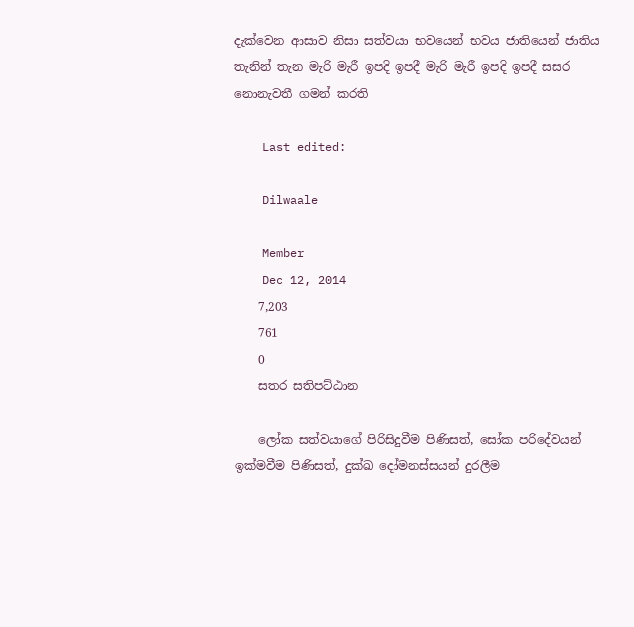දැක්වෙන ආසාව නිසා සත්වයා භවයෙන් භවය ජාතියෙන් ජාතිය තැනින් තැන මැරි මැරී ඉපදි ඉපදී මැරි මැරී ඉපදි ඉපදී සසර නොනැවතී ගමන් කරති

    Last edited:

    Dilwaale

    Member
    Dec 12, 2014
    7,203
    761
    0
    සතර සතිපට්ඨාන

    ලෝක සත්වයාගේ පිරිසිදුවීම පිණිසත්, සෝක පරිදේවයන් ඉක්මවීම පිණිසත්, දුක්ඛ දෝමනස්සයන් දුරලීම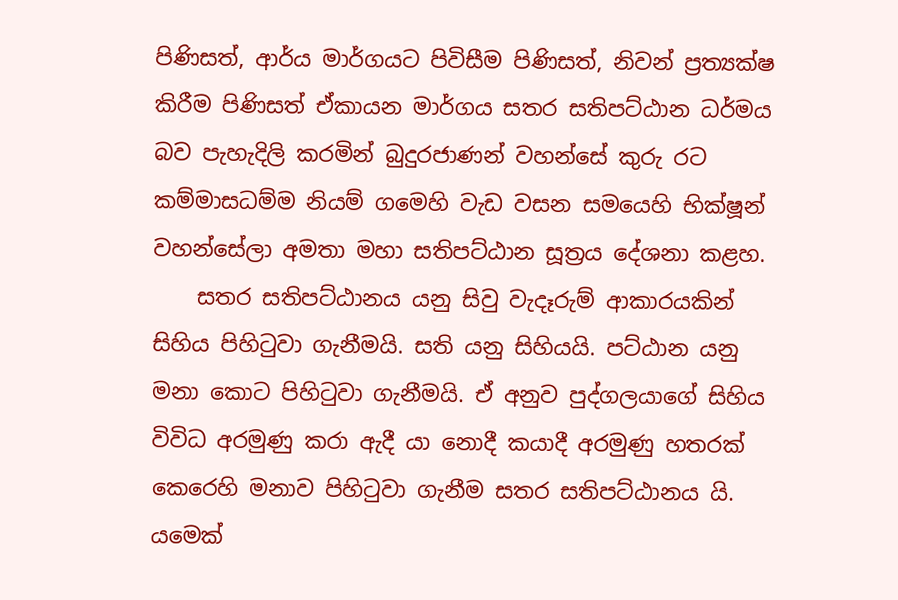පිණිසත්, ආර්ය මාර්ගයට පිවිසීම පිණිසත්, නිවන් ප්‍රත්‍යක්ෂ කිරීම පිණිසත් ඒකායන මාර්ගය සතර සතිපට්ඨාන ධර්මය බව පැහැදිලි කරමින් බුදුරජාණන් වහන්සේ කුරු රට කම්මාසධම්ම නියම් ගමෙහි වැඩ වසන සමයෙහි භික්ෂූන් වහන්සේලා අමතා මහා සතිපට්ඨාන සූත්‍රය දේශනා කළහ.
    සතර සතිපට්ඨානය යනු සිවු වැදෑරුම් ආකාරයකින් සිහිය පිහිටුවා ගැනීමයි. සති යනු සිහියයි. පට්ඨාන යනු මනා කොට පිහිටුවා ගැනීමයි. ඒ අනුව පුද්ගලයාගේ සිහිය විවිධ අරමුණු කරා ඇදී යා නොදී කයාදී අරමුණු හතරක් කෙරෙහි මනාව පිහිටුවා ගැනීම සතර සතිපට්ඨානය යි. යමෙක්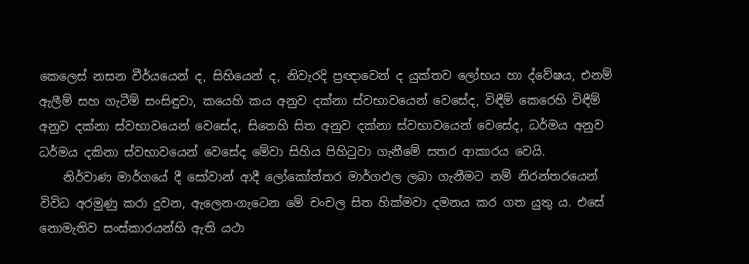කෙලෙස් නසන වීර්යයෙන් ද, සිහියෙන් ද, නිවැරදි ප්‍රඥාවෙන් ද යුක්තව ලෝභය හා ද්වේෂය, එනම් ඇලීම් සහ ගැටීම් සංසිඳුවා, කයෙහි කය අනුව දක්නා ස්වභාවයෙන් වෙසේද, විඳීම් කෙරෙහි විඳීම් අනුව දක්නා ස්වභාවයෙන් වෙසේද, සිතෙහි සිත අනුව දක්නා ස්වභාවයෙන් වෙසේද, ධර්මය අනුව ධර්මය දකිනා ස්වභාවයෙන් වෙසේද මේවා සිහිය පිහිටුවා ගැනීමේ සතර ආකාරය වෙයි.
    නිර්වාණ මාර්ගයේ දී සෝවාන් ආදී ලෝකෝත්තර මාර්ගඵල ලබා ගැනීමට නම් නිරන්තරයෙන් විවිධ අරමුණු කරා දුවන, ඇලෙන-ගැටෙන මේ චංචල සිත හික්මවා දමනය කර ගත යුතු ය. එසේ නොමැතිව සංස්කාරයන්හි ඇති යථා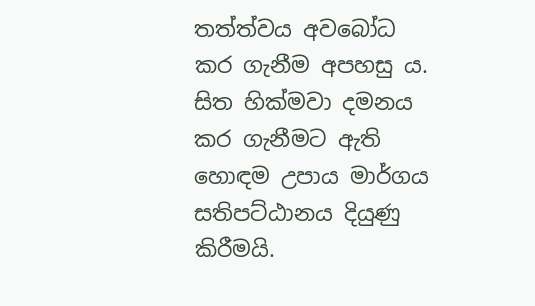තත්ත්වය අවබෝධ කර ගැනීම අපහසු ය. සිත හික්මවා දමනය කර ගැනීමට ඇති හොඳම උපාය මාර්ගය සතිපට්ඨානය දියුණු කිරීමයි.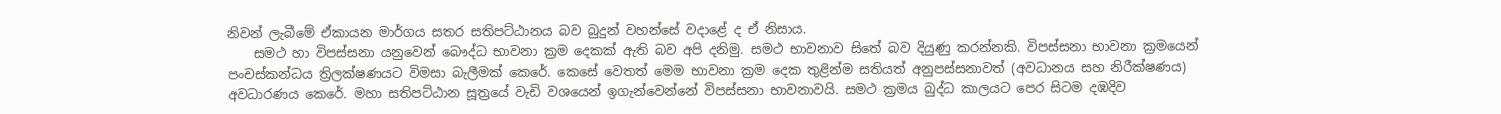නිවන් ලැබීමේ ඒකායන මාර්ගය සතර සතිපට්ඨානය බව බුදුන් වහන්සේ වදාළේ ද ඒ නිසාය.
    සමථ හා විපස්සනා යනුවෙන් බෞද්ධ භාවනා ක්‍රම දෙකක් ඇති බව අපි දනිමු. සමථ භාවනාව සිතේ බව දියුණු කරන්නකි. විපස්සනා භාවනා ක්‍රමයෙන් පංචස්කන්ධය ත්‍රිලක්ෂණයට විමසා බැලීමක් කෙරේ. කෙසේ වෙතත් මෙම භාවනා ක්‍රම දෙක තුළින්ම සතියත් අනුපස්සනාවත් (අවධානය සහ නිරීක්ෂණය) අවධාරණය කෙරේ. මහා සතිපට්ඨාන සූත්‍රයේ වැඩි වශයෙන් ඉගැන්වෙන්නේ විපස්සනා භාවනාවයි. සමථ ක්‍රමය බුද්ධ කාලයට පෙර සිටම දඹදිව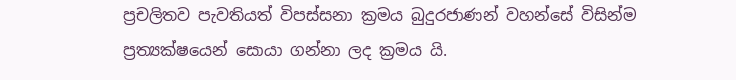ප්‍රචලිතව පැවතියත් විපස්සනා ක්‍රමය බුදුරජාණන් වහන්සේ විසින්ම ප්‍රත්‍යක්ෂයෙන් සොයා ගන්නා ලද ක්‍රමය යි.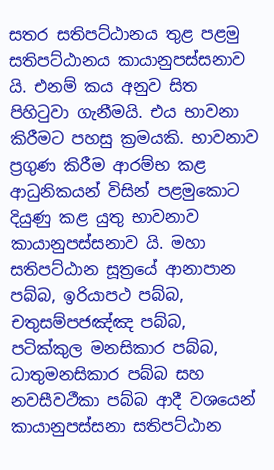සතර සතිපට්ඨානය තුළ පළමු සතිපට්ඨානය කායානුපස්සනාව යි. එනම් කය අනුව සිත පිහිටුවා ගැනීමයි. එය භාවනා කිරීමට පහසු ක්‍රමයකි. භාවනාව ප්‍රගුණ කිරීම ආරම්භ කළ ආධුනිකයන් විසින් පළමුකොට දියුණු කළ යුතු භාවනාව කායානුපස්සනාව යි. මහා සතිපට්ඨාන සූත්‍රයේ ආනාපාන පබ්බ, ඉරියාපථ පබ්බ, චතුසම්පජඤ්ඤ පබ්බ, පටික්කුල මනසිකාර පබ්බ, ධාතුමනසිකාර පබ්බ සහ නවසීවථීකා පබ්බ ආදී වශයෙන් කායානුපස්සනා සතිපට්ඨාන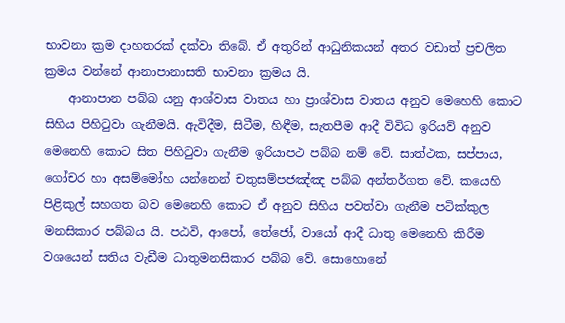භාවනා ක්‍රම දාහතරක් දක්වා තිබේ. ඒ අතුරින් ආධුනිකයන් අතර වඩාත් ප්‍රචලිත ක්‍රමය වන්නේ ආනාපානාසති භාවනා ක්‍රමය යි.
    ආනාපාන පබ්බ යනු ආශ්වාස වාතය හා ප්‍රාශ්වාස වාතය අනුව මෙහෙහි කොට සිහිය පිහිටුවා ගැනීමයි. ඇවිදීම, සිටීම, හිඳීම, සැතපීම ආදී විවිධ ඉරියව් අනුව මෙනෙහි කොට සිත පිහිටුවා ගැනීම ඉරියාපථ පබ්බ නම් වේ. සාත්ථක, සප්පාය, ගෝචර හා අසම්මෝහ යන්නෙන් චතුසම්පජඤ්ඤ පබ්බ අන්තර්ගත වේ. කයෙහි පිළිකුල් සහගත බව මෙනෙහි කොට ඒ අනුව සිහිය පවත්වා ගැනීම පටික්කුල මනසිකාර පබ්බය යි. පඨවි, ආපෝ, තේජෝ, වායෝ ආදී ධාතු මෙනෙහි කිරීම වශයෙන් සතිය වැඩීම ධාතුමනසිකාර පබ්බ වේ. සොහොනේ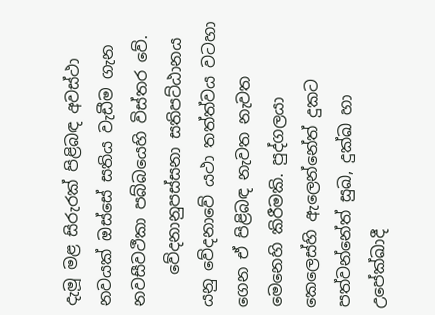දැමූ මළ සිරුරක් පිළිබඳ අවස්ථා නවයක් ඔස්සේ සතිය වැඩීම ගැන නවසීවථීකා පබ්බයෙහි විස්තර වේ.
    වේදනානුපස්සනා සතිපට්ඨානය යනු වේදනාවේ යථා තත්ත්වය වටහා ගෙන ඒ පිළිබඳ නැවත නැවත මෙනෙහි කිරීමකි. පුද්ගලයා කෙලෙස්හි ඇලෙන්නේත් දුකට පත්වන්නේත් සුඛ, දුක්ඛ හා උපේක්ඛාදී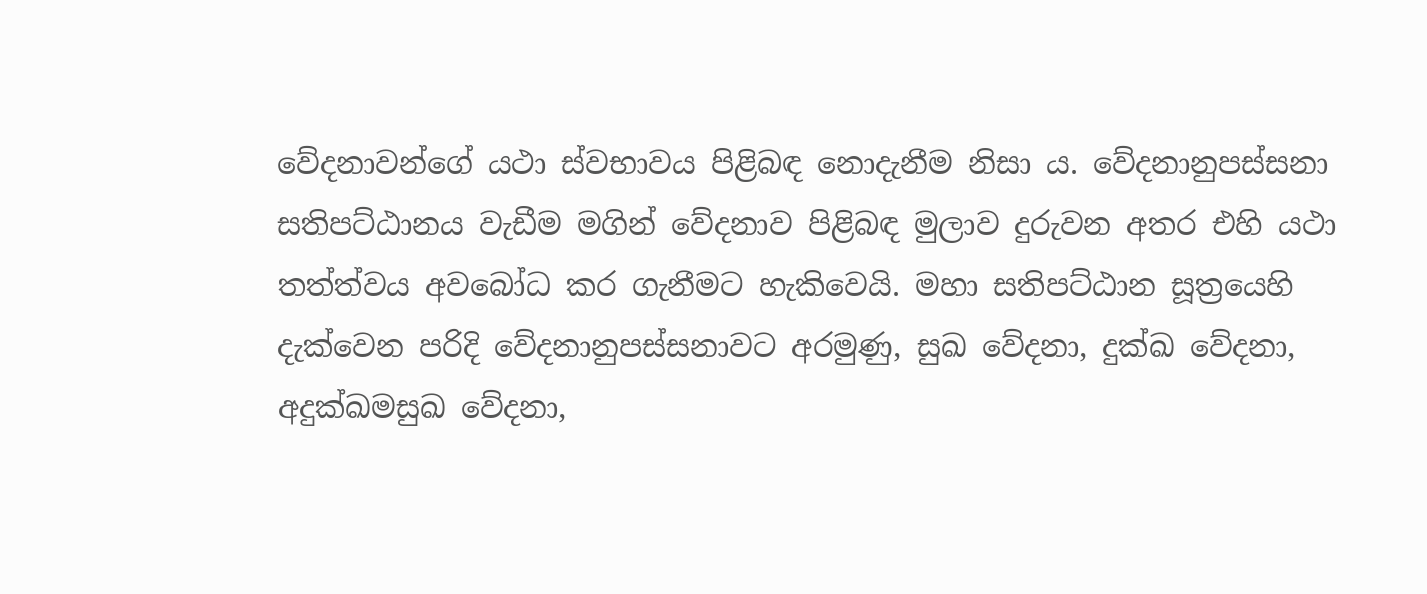වේදනාවන්ගේ යථා ස්වභාවය පිළිබඳ නොදැනීම නිසා ය. වේදනානුපස්සනා සතිපට්ඨානය වැඩීම මගින් වේදනාව පිළිබඳ මුලාව දුරුවන අතර එහි යථා තත්ත්වය අවබෝධ කර ගැනීමට හැකිවෙයි. මහා සතිපට්ඨාන සූත්‍රයෙහි දැක්වෙන පරිදි වේදනානුපස්සනාවට අරමුණු, සුඛ වේදනා, දුක්ඛ වේදනා, අදුක්ඛමසුඛ වේදනා,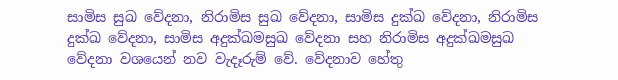සාමිස සුඛ වේදනා, නිරාමිස සුඛ වේදනා, සාමිස දුක්ඛ වේදනා, නිරාමිස දුක්ඛ වේදනා, සාමිස අදුක්ඛමසුඛ වේදනා සහ නිරාමිස අදුක්ඛමසුඛ වේදනා වශයෙන් නව වැදෑරුම් වේ. වේදනාව හේතු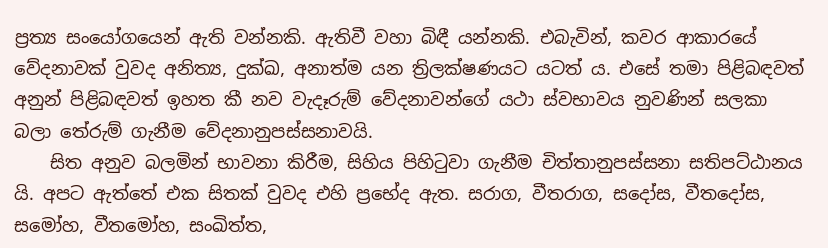ප්‍රත්‍ය සංයෝගයෙන් ඇති වන්නකි. ඇතිවී වහා බිඳී යන්නකි. එබැවින්, කවර ආකාරයේ වේදනාවක් වුවද අනිත්‍ය, දුක්ඛ, අනාත්ම යන ත්‍රිලක්ෂණයට යටත් ය. එසේ තමා පිළිබඳවත් අනුන් පිළිබඳවත් ඉහත කී නව වැදෑරුම් වේදනාවන්ගේ යථා ස්වභාවය නුවණින් සලකා බලා තේරුම් ගැනීම වේදනානුපස්සනාවයි.
    සිත අනුව බලමින් භාවනා කිරීම, සිහිය පිහිටුවා ගැනීම චිත්තානුපස්සනා සතිපට්ඨානය යි. අපට ඇත්තේ එක සිතක් වුවද එහි ප්‍රභේද ඇත. සරාග, වීතරාග, සදෝස, වීතදෝස, සමෝහ, වීතමෝහ, සංඛිත්ත,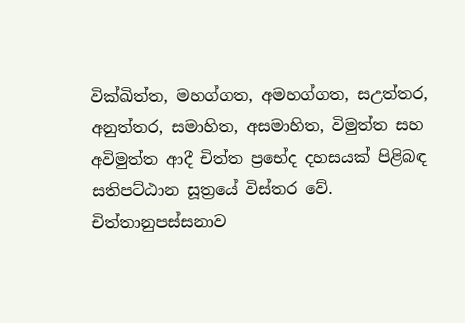වික්ඛිත්ත, මහග්ගත, අමහග්ගත, සඋත්තර, අනුත්තර, සමාහිත, අසමාහිත, විමුත්ත සහ අවිමුත්ත ආදී චිත්ත ප්‍රභේද දහසයක් පිළිබඳ සතිපට්ඨාන සූත්‍රයේ විස්තර වේ. චිත්තානුපස්සනාව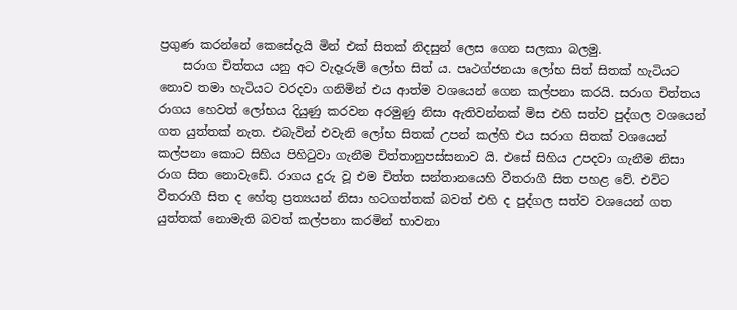ප්‍රගුණ කරන්නේ කෙසේදැයි මින් එක් සිතක් නිදසුන් ලෙස ගෙන සලකා බලමු.
    සරාග චිත්තය යනු අට වැදෑරුම් ලෝභ සිත් ය. පෘථග්ජනයා ලෝභ සිත් සිතක් හැටියට නොව තමා හැටියට වරදවා ගනිමින් එය ආත්ම වශයෙන් ගෙන කල්පනා කරයි. සරාග චිත්තය රාගය හෙවත් ලෝභය දියුණු කරවන අරමුණු නිසා ඇතිවන්නක් මිස එහි සත්ව පුද්ගල වශයෙන් ගත යුත්තක් නැත. එබැවින් එවැනි ලෝභ සිතක් උපන් කල්හි එය සරාග සිතක් වශයෙන් කල්පනා කොට සිහිය පිහිටුවා ගැනීම චිත්තානුපස්සනාව යි. එසේ සිහිය උපදවා ගැනීම නිසා රාග සිත නොවැඩේ. රාගය දුරු වූ එම චිත්ත සන්තානයෙහි වීතරාගී සිත පහළ වේ. එවිට වීතරාගී සිත ද හේතු ප්‍රත්‍යයන් නිසා හටගත්තක් බවත් එහි ද පුද්ගල සත්ව වශයෙන් ගත යුත්තක් නොමැති බවත් කල්පනා කරමින් භාවනා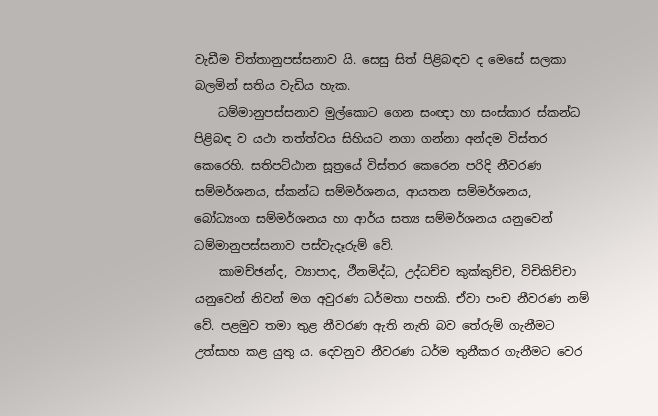වැඩීම චිත්තානුපස්සනාව යි. සෙසු සිත් පිළිබඳව ද මෙසේ සලකා බලමින් සතිය වැඩිය හැක.
    ධම්මානුපස්සනාව මුල්කොට ගෙන සංඥා හා සංස්කාර ස්කන්ධ පිළිබඳ ව යථා තත්ත්වය සිහියට නගා ගන්නා අන්දම විස්තර කෙරෙහි. සතිපට්ඨාන සූත්‍රයේ විස්තර කෙරෙන පරිදි නීවරණ සම්මර්ශනය, ස්කන්ධ සම්මර්ශනය, ආයතන සම්මර්ශනය, බෝධ්‍යංග සම්මර්ශනය හා ආර්ය සත්‍ය සම්මර්ශනය යනුවෙන් ධම්මානුපස්සනාව පස්වැදෑරුම් වේ.
    කාමච්ඡන්ද, ව්‍යාපාද, ථීනමිද්ධ, උද්ධච්ච කුක්කුච්ච, විචිකිච්චා යනුවෙන් නිවන් මග අවුරණ ධර්මතා පහකි. ඒවා පංච නීවරණ නම් වේ. පළමුව තමා තුළ නීවරණ ඇති නැති බව තේරුම් ගැනීමට උත්සාහ කළ යුතු ය. දෙවනුව නීවරණ ධර්ම තුනීකර ගැනීමට වෙර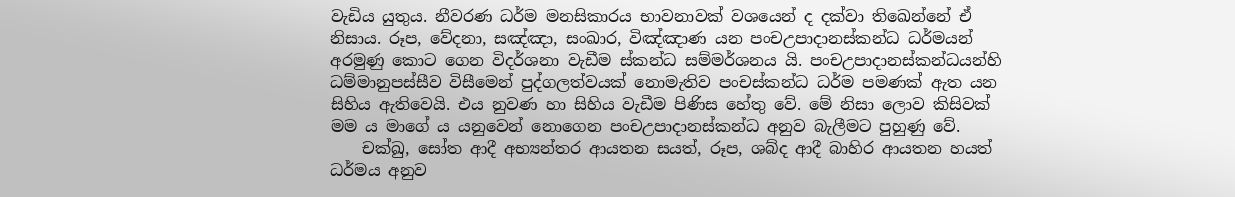වැඩිය යුතුය. නීවරණ ධර්ම මනසිකාරය භාවනාවක් වශයෙන් ද දක්වා තිඛෙන්නේ ඒ නිසාය. රූප, වේදනා, සඤ්ඤා, සංඛාර, විඤ්ඤාණ යන පංචඋපාදානස්කන්ධ ධර්මයන් අරමුණු කොට ගෙන විදර්ශනා වැඩීම ස්කන්ධ සම්මර්ශනය යි. පංචඋපාදානස්කන්ධයන්හි ධම්මානුපස්සීව විසීමෙන් පුද්ගලත්වයක් නොමැතිව පංචස්කන්ධ ධර්ම පමණක් ඇත යන සිහිය ඇතිවෙයි. එය නුවණ හා සිහිය වැඩීම පිණිස හේතු වේ. මේ නිසා ලොව කිසිවක් මම ය මාගේ ය යනුවෙන් නොගෙන පංචඋපාදානස්කන්ධ අනුව බැලීමට පුහුණු වේ.
    චක්ඛු, සෝත ආදී අභ්‍යන්තර ආයතන සයත්, රූප, ශබ්ද ආදී බාහිර ආයතන හයත් ධර්මය අනුව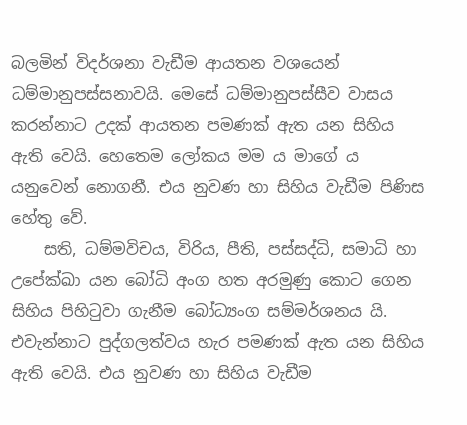බලමින් විදර්ශනා වැඩීම ආයතන වශයෙන් ධම්මානුපස්සනාවයි. මෙසේ ධම්මානුපස්සීව වාසය කරන්නාට උදක් ආයතන පමණක් ඇත යන සිහිය ඇති වෙයි. හෙතෙම ලෝකය මම ය මාගේ ය යනුවෙන් නොගනී. එය නුවණ හා සිහිය වැඩීම පිණිස හේතු වේ.
    සති, ධම්මවිචය, විරිය, පීති, පස්සද්ධි, සමාධි හා උපේක්ඛා යන බෝධි අංග හත අරමුණු කොට ගෙන සිහිය පිහිටුවා ගැනීම බෝධ්‍යංග සම්මර්ශනය යි. එවැන්නාට පුද්ගලත්වය හැර පමණක් ඇත යන සිහිය ඇති වෙයි. එය නුවණ හා සිහිය වැඩීම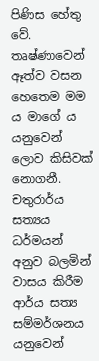පිණිස හේතු වේ. තෘෂ්ණාවෙන් ඈත්ව වසන හෙතෙම මම ය මාගේ ය යනුවෙන් ලොව කිසිවක් නොගනී. චතුරාර්ය සත්‍යය ධර්මයන් අනුව බලමින් වාසය කිරීම ආර්ය සත්‍ය සම්මර්ශනය යනුවෙන්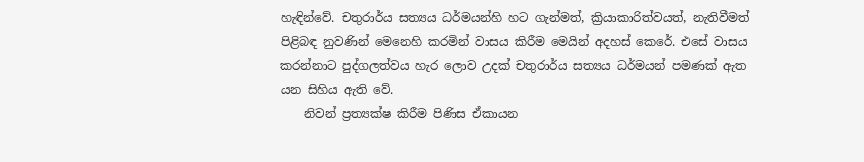හැඳින්වේ. චතුරාර්ය සත්‍යය ධර්මයන්හි හට ගැන්මත්, ක්‍රියාකාරිත්වයත්, නැතිවීමත් පිළිබඳ නුවණින් මෙනෙහි කරමින් වාසය කිරීම මෙයින් අදහස් කෙරේ. එසේ වාසය කරන්නාට පුද්ගලත්වය හැර ලොව උදක් චතුරාර්ය සත්‍යය ධර්මයන් පමණක් ඇත යන සිහිය ඇති වේ.
    නිවන් ප්‍රත්‍යක්ෂ කිරීම පිණිස ඒකායන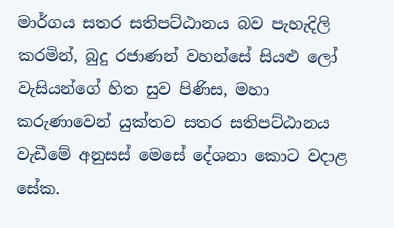මාර්ගය සතර සතිපට්ඨානය බව පැහැදිලි කරමින්, බුදු රජාණන් වහන්සේ සියළු ලෝ වැසියන්ගේ හිත සුව පිණිස, මහා කරුණාවෙන් යුක්තව සතර සතිපට්ඨානය වැඩීමේ අනුසස් මෙසේ දේශනා කොට වදාළ සේක.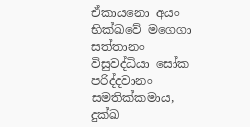ඒකායනො අයං භික්ඛවේ මගෙගා සත්තානං විසුවද්ධියා සෝක පරිද්දවානං සමතික්කමාය, දුක්ඛ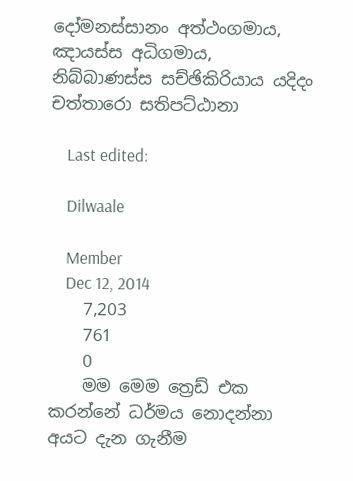දෝමනස්සානං අත්ථංගමාය, ඤායස්ස අධිගමාය, නිබ්බාණස්ස සච්ඡිකිරියාය යදිදං චත්තාරො සතිපට්ඨානා

    Last edited:

    Dilwaale

    Member
    Dec 12, 2014
    7,203
    761
    0
    මම මෙම ත්‍රෙඩ් එක කරන්නේ ධර්මය නොදන්නා අයට දැන ගැනීම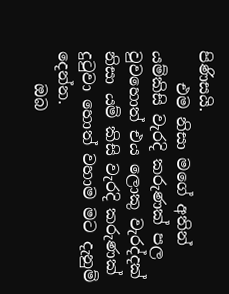පිණිසයි.
    එම නිසා මගේ අතින් යම්කිසි වැරදි කරුණක් පල වුවහොත් එය ලොකු වැරද්දක් නිසා යම් කිසි වැරදි කරුණක් දුටුවා හොත් වහාම මට දැනුම් දෙන්න.
    ඔබ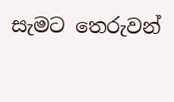සැමට තෙරුවන්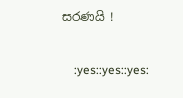සරණයි !

    :yes::yes::yes: